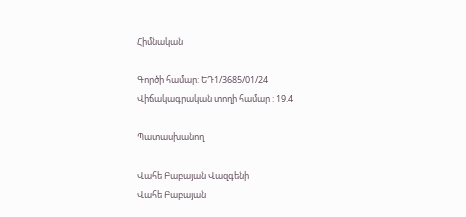Հիմնական

Գործի համար: ԵԴ1/3685/01/24
Վիճակագրական տողի համար : 19.4

Պատասխանող

Վահե Բաբայան Վազգենի
Վահե Բաբայան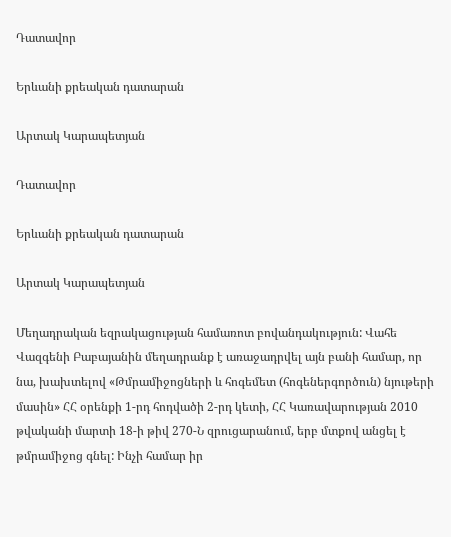Դատավոր

Երևանի քրեական դատարան

Արտակ Կարապետյան

Դատավոր

Երևանի քրեական դատարան

Արտակ Կարապետյան

Մեղադրական եզրակացության համառոտ բովանդակություն: Վահե Վազգենի Բաբայանին մեղադրանք է առաջադրվել այն բանի համար, որ նա, խախտելով «Թմրամիջոցների և հոգեմետ (հոգեներգործուն) նյութերի մասին» ՀՀ օրենքի 1-րդ հոդվածի 2-րդ կետի, ՀՀ Կառավարության 2010 թվականի մարտի 18-ի թիվ 270-Ն զրուցարանում, երբ մտքով անցել է թմրամիջոց գնել: Ինչի համար իր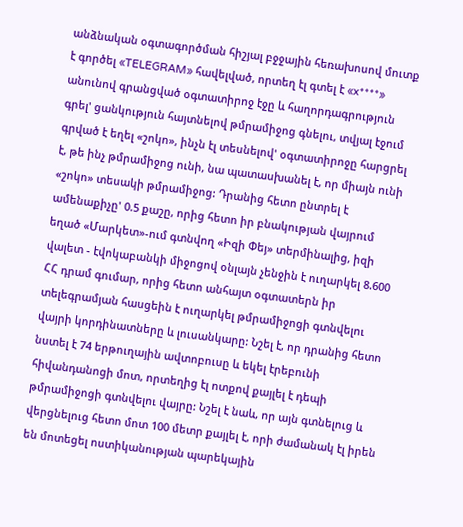անձնական օգտագործման հիշյալ բջջային հեռախոսով մուտք է գործել «TELEGRAM» հավելված, որտեղ էլ գտել է «x****» անունով գրանցված օգտատիրոջ էջը և հաղորդագրություն գրել' ցանկություն հայտնելով թմրամիջոց գնելու, տվյալ էջում գրված է եղել «շոկո», ինչն էլ տեսնելով' օգտատիրոջը հարցրել է, թե ինչ թմրամիջոց ունի, նա պատասխանել է, որ միայն ունի «շոկո» տեսակի թմրամիջոց: Դրանից հետո ընտրել է ամենաքիչը' 0.5 քաշը, որից հետո իր բնակության վայրում եղած «Մարկետ»-ում գտնվող «Իզի Փեյ» տերմինալից, իզի վալետ - էվոկաբանկի միջոցով օնլայն չենջին է ուղարկել 8.600 ՀՀ դրամ գումար, որից հետո անհայտ օգտատերն իր տելեգրամյան հասցեին է ուղարկել թմրամիջոցի գտնվելու վայրի կորդինատները և լուսանկարը: Նշել է, որ դրանից հետո նստել է 74 երթուղային ավտոբուսը և եկել էրեբունի հիվանդանոցի մոտ, որտեղից էլ ոտքով քայլել է դեպի թմրամիջոցի գտնվելու վայրը: Նշել է նաև, որ այն գտնելուց և վերցնելուց հետո մոտ 100 մետր քայլել է, որի ժամանակ էլ իրեն են մոտեցել ոստիկանության պարեկային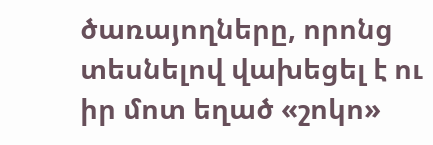ծառայողները, որոնց տեսնելով վախեցել է ու իր մոտ եղած «շոկո»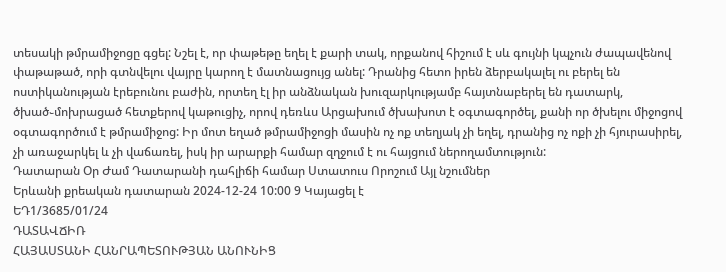տեսակի թմրամիջոցը գցել: Նշել է, որ փաթեթը եղել է քարի տակ, որքանով հիշում է սև գույնի կպչուն ժապավենով փաթաթած, որի գտնվելու վայրը կարող է մատնացույց անել: Դրանից հետո իրեն ձերբակալել ու բերել են ոստիկանության էրեբունու բաժին, որտեղ էլ իր անձնական խուզարկությամբ հայտնաբերել են դատարկ, ծխած֊մոխրացած հետքերով կաթուցիչ, որով դեռևս Արցախում ծխախոտ է օգտագործել, քանի որ ծխելու միջոցով օգտագործում է թմրամիջոց: Իր մոտ եղած թմրամիջոցի մասին ոչ ոք տեղյակ չի եղել, դրանից ոչ ոքի չի հյուրասիրել, չի առաջարկել և չի վաճառել, իսկ իր արարքի համար զղջում է ու հայցում ներողամտություն:
Դատարան Օր Ժամ Դատարանի դահլիճի համար Ստատուս Որոշում Այլ նշումներ
Երևանի քրեական դատարան 2024-12-24 10:00 9 Կայացել է
ԵԴ1/3685/01/24
ԴԱՏԱՎՃԻՌ
ՀԱՅԱՍՏԱՆԻ ՀԱՆՐԱՊԵՏՈՒԹՅԱՆ ԱՆՈՒՆԻՑ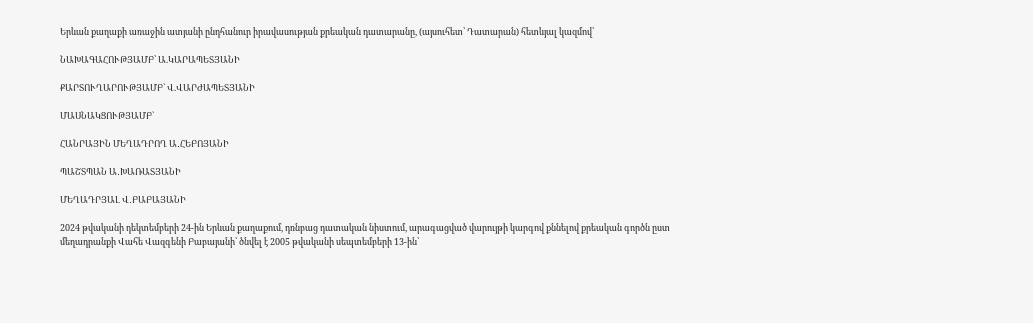Երևան քաղաքի առաջին ատյանի ընդհանուր իրավասության քրեական դատարանը, (այսուհետ՝ Դատարան) հետևյալ կազմով՝

ՆԱԽԱԳԱՀՈՒԹՅԱՄԲ՝ Ա.ԿԱՐԱՊԵՏՅԱՆԻ

ՔԱՐՏՈՒՂԱՐՈՒԹՅԱՄԲ` Վ.ՎԱՐԺԱՊԵՏՅԱՆԻ

ՄԱՍՆԱԿՑՈՒԹՅԱՄԲ`

ՀԱՆՐԱՅԻՆ ՄԵՂԱԴՐՈՂ Ա․ՀԵԲՈՅԱՆԻ

ՊԱՇՏՊԱՆ Ա․ԽԱՌԱՏՅԱՆԻ

ՄԵՂԱԴՐՅԱԼ Վ․ԲԱԲԱՅԱՆԻ

2024 թվականի դեկտեմբերի 24-ին Երևան քաղաքում, դռնբաց դատական նիստում, արագացված վարույթի կարգով քննելով քրեական գործն ըստ մեղադրանքի Վահե Վազգենի Բաբայանի՝ ծնվել է 2005 թվականի սեպտեմբերի 13-ին՝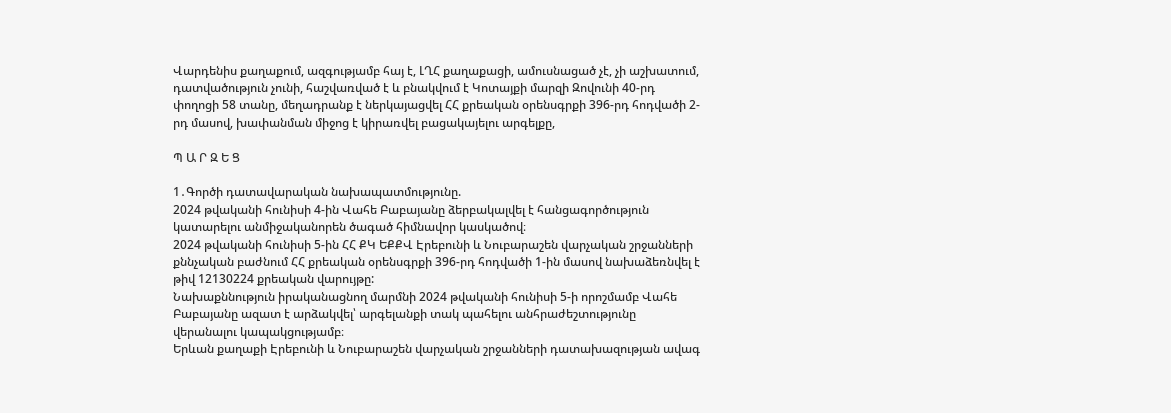Վարդենիս քաղաքում, ազգությամբ հայ է, ԼՂՀ քաղաքացի, ամուսնացած չէ, չի աշխատում, դատվածություն չունի, հաշվառված է և բնակվում է Կոտայքի մարզի Զովունի 40-րդ փողոցի 58 տանը, մեղադրանք է ներկայացվել ՀՀ քրեական օրենսգրքի 396-րդ հոդվածի 2-րդ մասով, խափանման միջոց է կիրառվել բացակայելու արգելքը,

Պ Ա Ր Զ Ե Ց

1․Գործի դատավարական նախապատմությունը.
2024 թվականի հունիսի 4-ին Վահե Բաբայանը ձերբակալվել է հանցագործություն կատարելու անմիջականորեն ծագած հիմնավոր կասկածով։
2024 թվականի հունիսի 5-ին ՀՀ ՔԿ ԵՔՔՎ Էրեբունի և Նուբարաշեն վարչական շրջանների քննչական բաժնում ՀՀ քրեական օրենսգրքի 396-րդ հոդվածի 1-ին մասով նախաձեռնվել է թիվ 12130224 քրեական վարույթը:
Նախաքննություն իրականացնող մարմնի 2024 թվականի հունիսի 5-ի որոշմամբ Վահե Բաբայանը ազատ է արձակվել՝ արգելանքի տակ պահելու անհրաժեշտությունը վերանալու կապակցությամբ։
Երևան քաղաքի Էրեբունի և Նուբարաշեն վարչական շրջանների դատախազության ավագ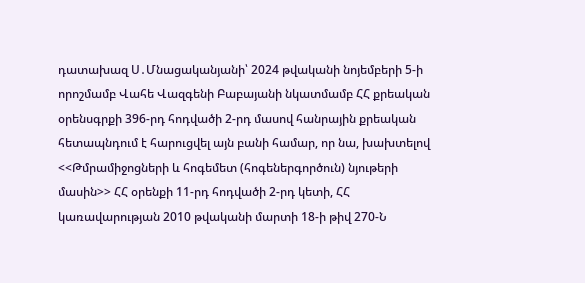դատախազ Ս․Մնացականյանի՝ 2024 թվականի նոյեմբերի 5-ի որոշմամբ Վահե Վազգենի Բաբայանի նկատմամբ ՀՀ քրեական օրենսգրքի 396-րդ հոդվածի 2-րդ մասով հանրային քրեական հետապնդում է հարուցվել այն բանի համար, որ նա, խախտելով <<Թմրամիջոցների և հոգեմետ (հոգեներգործուն) նյութերի մասին>> ՀՀ օրենքի 11-րդ հոդվածի 2-րդ կետի, ՀՀ կառավարության 2010 թվականի մարտի 18-ի թիվ 270-Ն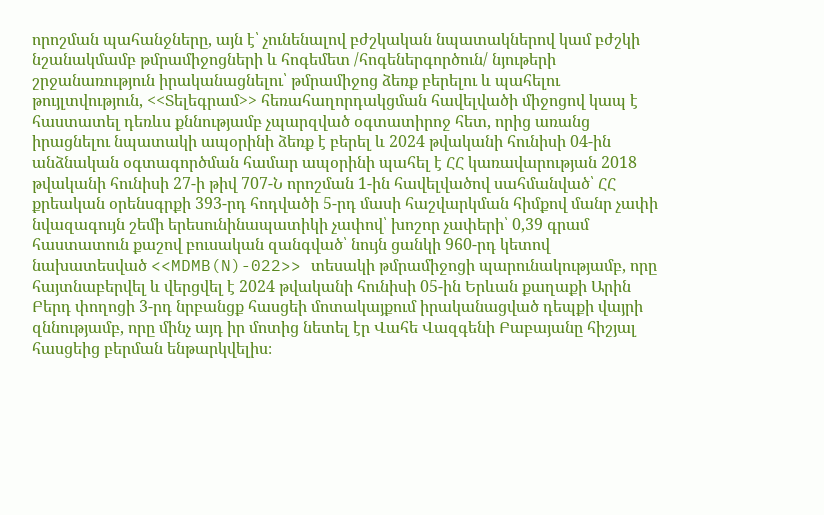որոշման պահանջները, այն է՝ չունենալով բժշկական նպատակներով կամ բժշկի նշանակմամբ թմրամիջոցների և հոգեմետ /հոգեներգործուն/ նյութերի շրջանառություն իրականացնելու՝ թմրամիջոց ձեռք բերելու և պահելու թույլտվություն, <<Տելեգրամ>> հեռահաղորդակցման հավելվածի միջոցով կապ է հաստատել դեռևս քննությամբ չպարզված օգտատիրոջ հետ, որից առանց իրացնելու նպատակի ապօրինի ձեռք է բերել և 2024 թվականի հունիսի 04-ին անձնական օգտագործման համար ապօրինի պահել է ՀՀ կառավարության 2018 թվականի հունիսի 27-ի թիվ 707-Ն որոշման 1-ին հավելվածով սահմանված՝ ՀՀ քրեական օրենսգրքի 393-րդ հոդվածի 5-րդ մասի հաշվարկման հիմքով մանր չափի նվազագույն շեմի երեսունինապատիկի չափով՝ խոշոր չափերի՝ 0,39 գրամ հաստատուն քաշով բուսական զանգված՝ նույն ցանկի 960-րդ կետով նախատեսված <<MDMB(N)-022>> տեսակի թմրամիջոցի պարունակությամբ, որը հայտնաբերվել և վերցվել է 2024 թվականի հունիսի 05-ին Երևան քաղաքի Արին Բերդ փողոցի 3-րդ նրբանցք հասցեի մոտակայքում իրականացված դեպքի վայրի զննությամբ, որը մինչ այդ իր մոտից նետել էր Վահե Վազգենի Բաբայանը հիշյալ հասցեից բերման ենթարկվելիս։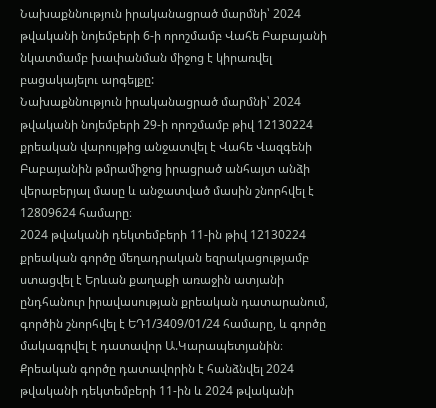Նախաքննություն իրականացրած մարմնի՝ 2024 թվականի նոյեմբերի 6-ի որոշմամբ Վահե Բաբայանի նկատմամբ խափանման միջոց է կիրառվել բացակայելու արգելքը:
Նախաքննություն իրականացրած մարմնի՝ 2024 թվականի նոյեմբերի 29-ի որոշմամբ թիվ 12130224 քրեական վարույթից անջատվել է Վահե Վազգենի Բաբայանին թմրամիջոց իրացրած անհայտ անձի վերաբերյալ մասը և անջատված մասին շնորհվել է 12809624 համարը։
2024 թվականի դեկտեմբերի 11-ին թիվ 12130224 քրեական գործը մեղադրական եզրակացությամբ ստացվել է Երևան քաղաքի առաջին ատյանի ընդհանուր իրավասության քրեական դատարանում, գործին շնորհվել է ԵԴ1/3409/01/24 համարը, և գործը մակագրվել է դատավոր Ա.Կարապետյանին։ Քրեական գործը դատավորին է հանձնվել 2024 թվականի դեկտեմբերի 11-ին և 2024 թվականի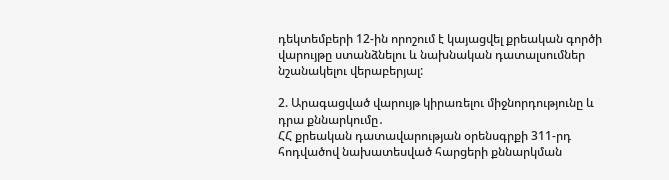դեկտեմբերի 12-ին որոշում է կայացվել քրեական գործի վարույթը ստանձնելու և նախնական դատալսումներ նշանակելու վերաբերյալ:

2. Արագացված վարույթ կիրառելու միջնորդությունը և դրա քննարկումը․
ՀՀ քրեական դատավարության օրենսգրքի 311-րդ հոդվածով նախատեսված հարցերի քննարկման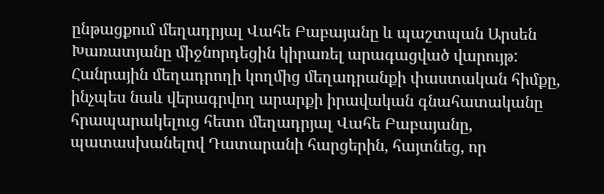ընթացքում մեղադրյալ Վահե Բաբայանը և պաշտպան Արսեն Խառատյանը միջնորդեցին կիրառել արագացված վարույթ:
Հանրային մեղադրողի կողմից մեղադրանքի փաստական հիմքը, ինչպես նաև վերագրվող արարքի իրավական գնահատականը հրապարակելուց հետո մեղադրյալ Վահե Բաբայանը, պատասխանելով Դատարանի հարցերին, հայտնեց, որ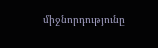միջնորդությունը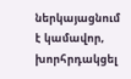ներկայացնում է կամավոր, խորհրդակցել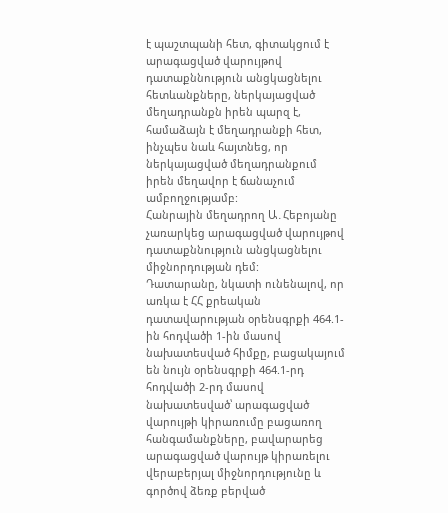է պաշտպանի հետ, գիտակցում է արագացված վարույթով դատաքննություն անցկացնելու հետևանքները, ներկայացված մեղադրանքն իրեն պարզ է, համաձայն է մեղադրանքի հետ, ինչպես նաև հայտնեց, որ ներկայացված մեղադրանքում իրեն մեղավոր է ճանաչում ամբողջությամբ:
Հանրային մեղադրող Ա․Հեբոյանը չառարկեց արագացված վարույթով դատաքննություն անցկացնելու միջնորդության դեմ:
Դատարանը, նկատի ունենալով, որ առկա է ՀՀ քրեական դատավարության օրենսգրքի 464.1-ին հոդվածի 1-ին մասով նախատեսված հիմքը, բացակայում են նույն օրենսգրքի 464.1-րդ հոդվածի 2-րդ մասով նախատեսված՝ արագացված վարույթի կիրառումը բացառող հանգամանքները, բավարարեց արագացված վարույթ կիրառելու վերաբերյալ միջնորդությունը և գործով ձեռք բերված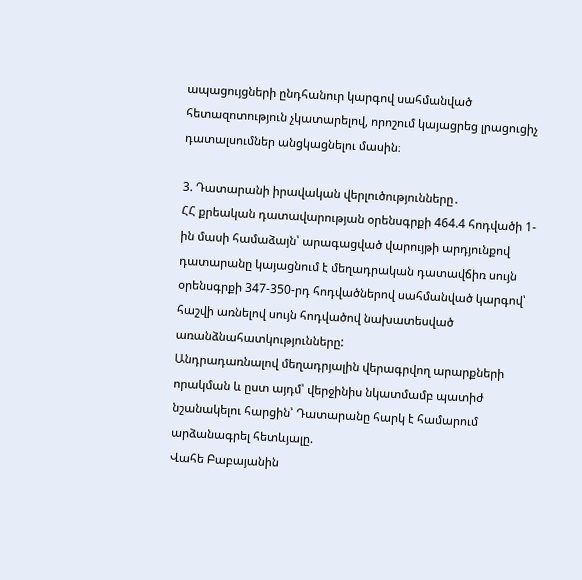ապացույցների ընդհանուր կարգով սահմանված հետազոտություն չկատարելով, որոշում կայացրեց լրացուցիչ դատալսումներ անցկացնելու մասին։

3. Դատարանի իրավական վերլուծությունները․
ՀՀ քրեական դատավարության օրենսգրքի 464.4 հոդվածի 1-ին մասի համաձայն՝ արագացված վարույթի արդյունքով դատարանը կայացնում է մեղադրական դատավճիռ սույն օրենսգրքի 347-350-րդ հոդվածներով սահմանված կարգով՝ հաշվի առնելով սույն հոդվածով նախատեսված առանձնահատկությունները:
Անդրադառնալով մեղադրյալին վերագրվող արարքների որակման և ըստ այդմ՝ վերջինիս նկատմամբ պատիժ նշանակելու հարցին՝ Դատարանը հարկ է համարում արձանագրել հետևյալը.
Վահե Բաբայանին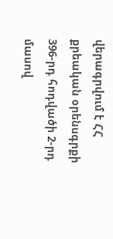վերագրվում է ՀՀ քրեական օրենսգրքի 396-րդ հոդվածի 2-րդ մասով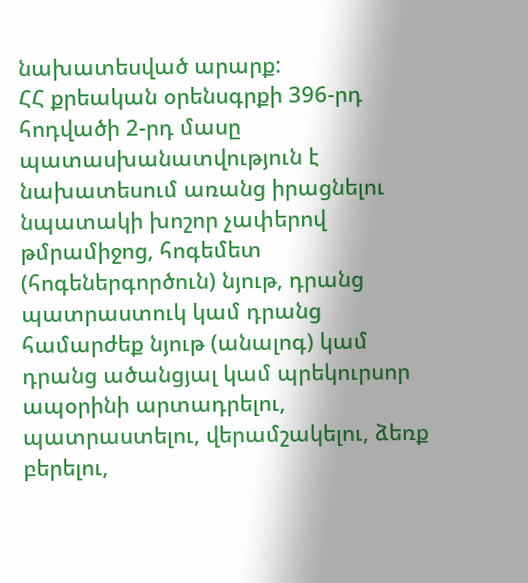նախատեսված արարք:
ՀՀ քրեական օրենսգրքի 396-րդ հոդվածի 2-րդ մասը պատասխանատվություն է նախատեսում առանց իրացնելու նպատակի խոշոր չափերով թմրամիջոց, հոգեմետ (հոգեներգործուն) նյութ, դրանց պատրաստուկ կամ դրանց համարժեք նյութ (անալոգ) կամ դրանց ածանցյալ կամ պրեկուրսոր ապօրինի արտադրելու, պատրաստելու, վերամշակելու, ձեռք բերելու,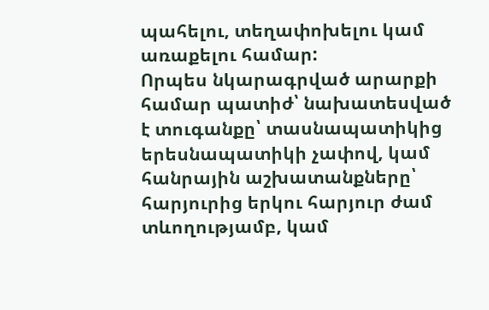պահելու, տեղափոխելու կամ առաքելու համար:
Որպես նկարագրված արարքի համար պատիժ՝ նախատեսված է տուգանքը՝ տասնապատիկից երեսնապատիկի չափով, կամ հանրային աշխատանքները՝ հարյուրից երկու հարյուր ժամ տևողությամբ, կամ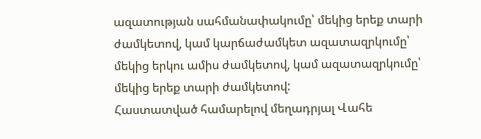ազատության սահմանափակումը՝ մեկից երեք տարի ժամկետով, կամ կարճաժամկետ ազատազրկումը՝ մեկից երկու ամիս ժամկետով, կամ ազատազրկումը՝ մեկից երեք տարի ժամկետով:
Հաստատված համարելով մեղադրյալ Վահե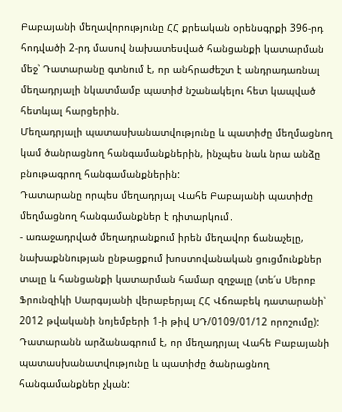Բաբայանի մեղավորությունը ՀՀ քրեական օրենսգրքի 396-րդ հոդվածի 2-րդ մասով նախատեսված հանցանքի կատարման մեջ՝ Դատարանը գտնում է, որ անհրաժեշտ է անդրադառնալ մեղադրյալի նկատմամբ պատիժ նշանակելու հետ կապված հետևյալ հարցերին.
Մեղադրյալի պատասխանատվությունը և պատիժը մեղմացնող կամ ծանրացնող հանգամանքներին, ինչպես նաև նրա անձը բնութագրող հանգամանքներին:
Դատարանը որպես մեղադրյալ Վահե Բաբայանի պատիժը մեղմացնող հանգամանքներ է դիտարկում․
- առաջադրված մեղադրանքում իրեն մեղավոր ճանաչելը, նախաքննության ընթացքում խոստովանական ցուցմունքներ տալը և հանցանքի կատարման համար զղջալը (տե՛ս Սերոբ Ֆրունզիկի Սարգսյանի վերաբերյալ ՀՀ Վճռաբեկ դատարանի՝ 2012 թվականի նոյեմբերի 1-ի թիվ ՍԴ/0109/01/12 որոշումը):
Դատարանն արձանագրում է, որ մեղադրյալ Վահե Բաբայանի պատասխանատվությունը և պատիժը ծանրացնող հանգամանքներ չկան: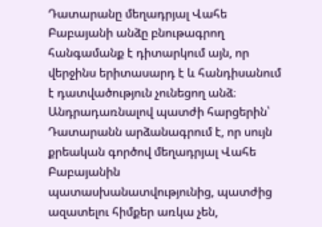Դատարանը մեղադրյալ Վահե Բաբայանի անձը բնութագրող հանգամանք է դիտարկում այն, որ վերջինս երիտասարդ է և հանդիսանում է դատվածություն չունեցող անձ։
Անդրադառնալով պատժի հարցերին՝ Դատարանն արձանագրում է, որ սույն քրեական գործով մեղադրյալ Վահե Բաբայանին պատասխանատվությունից, պատժից ազատելու հիմքեր առկա չեն,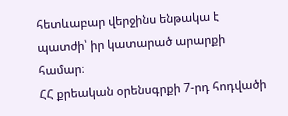հետևաբար վերջինս ենթակա է պատժի՝ իր կատարած արարքի համար։
ՀՀ քրեական օրենսգրքի 7-րդ հոդվածի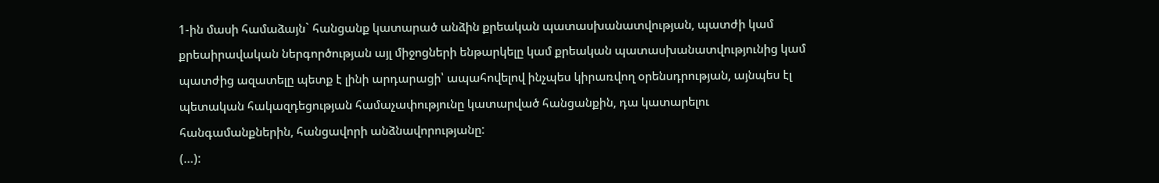1-ին մասի համաձայն` հանցանք կատարած անձին քրեական պատասխանատվության, պատժի կամ քրեաիրավական ներգործության այլ միջոցների ենթարկելը կամ քրեական պատասխանատվությունից կամ պատժից ազատելը պետք է լինի արդարացի՝ ապահովելով ինչպես կիրառվող օրենսդրության, այնպես էլ պետական հակազդեցության համաչափությունը կատարված հանցանքին, դա կատարելու հանգամանքներին, հանցավորի անձնավորությանը:
(…):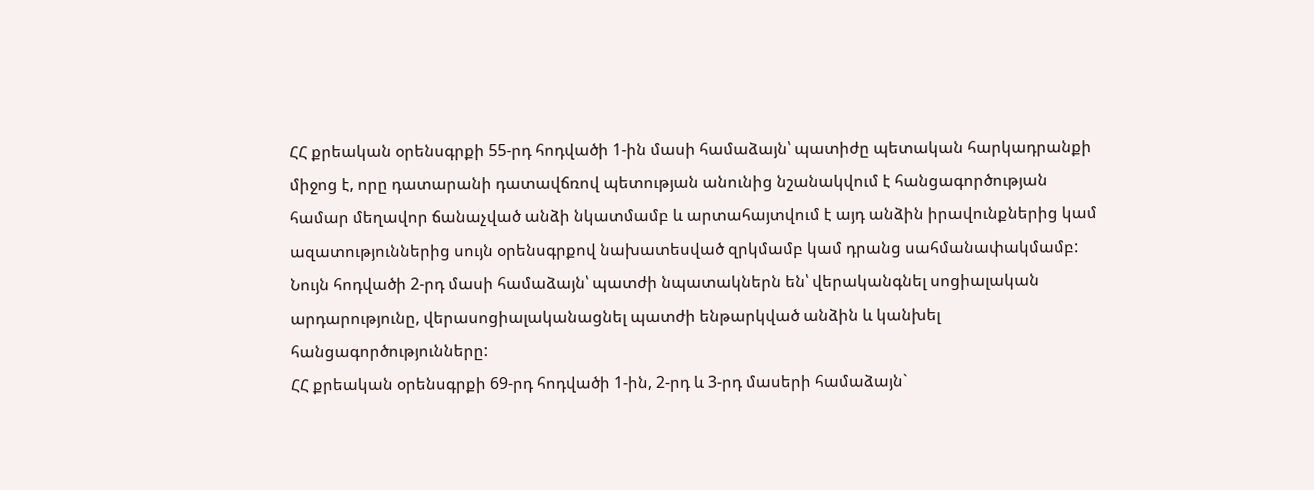ՀՀ քրեական օրենսգրքի 55-րդ հոդվածի 1-ին մասի համաձայն՝ պատիժը պետական հարկադրանքի միջոց է, որը դատարանի դատավճռով պետության անունից նշանակվում է հանցագործության համար մեղավոր ճանաչված անձի նկատմամբ և արտահայտվում է այդ անձին իրավունքներից կամ ազատություններից սույն օրենսգրքով նախատեսված զրկմամբ կամ դրանց սահմանափակմամբ:
Նույն հոդվածի 2-րդ մասի համաձայն՝ պատժի նպատակներն են՝ վերականգնել սոցիալական արդարությունը, վերասոցիալականացնել պատժի ենթարկված անձին և կանխել հանցագործությունները:
ՀՀ քրեական օրենսգրքի 69-րդ հոդվածի 1-ին, 2-րդ և 3-րդ մասերի համաձայն`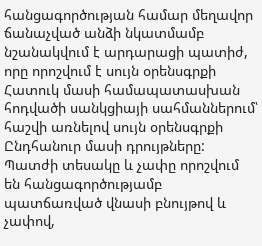հանցագործության համար մեղավոր ճանաչված անձի նկատմամբ նշանակվում է արդարացի պատիժ, որը որոշվում է սույն օրենսգրքի Հատուկ մասի համապատասխան հոդվածի սանկցիայի սահմաններում՝ հաշվի առնելով սույն օրենսգրքի Ընդհանուր մասի դրույթները: Պատժի տեսակը և չափը որոշվում են հանցագործությամբ պատճառված վնասի բնույթով և չափով,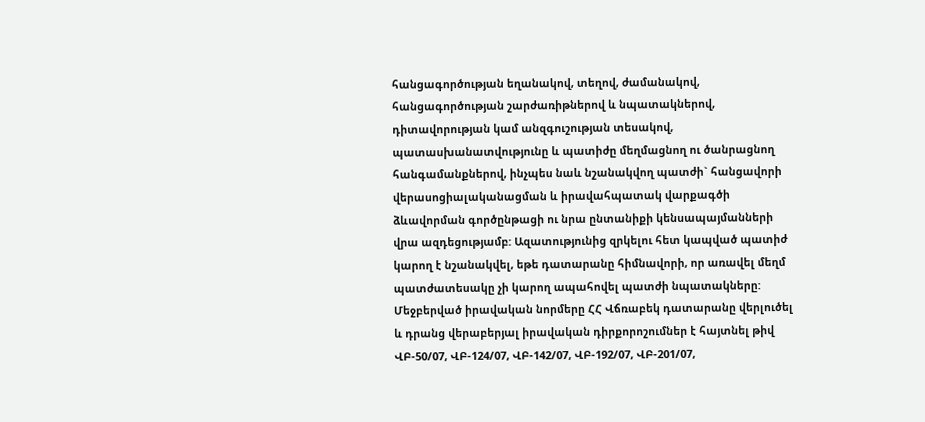հանցագործության եղանակով, տեղով, ժամանակով, հանցագործության շարժառիթներով և նպատակներով, դիտավորության կամ անզգուշության տեսակով, պատասխանատվությունը և պատիժը մեղմացնող ու ծանրացնող հանգամանքներով, ինչպես նաև նշանակվող պատժի` հանցավորի վերասոցիալականացման և իրավահպատակ վարքագծի ձևավորման գործընթացի ու նրա ընտանիքի կենսապայմանների վրա ազդեցությամբ: Ազատությունից զրկելու հետ կապված պատիժ կարող է նշանակվել, եթե դատարանը հիմնավորի, որ առավել մեղմ պատժատեսակը չի կարող ապահովել պատժի նպատակները:
Մեջբերված իրավական նորմերը ՀՀ Վճռաբեկ դատարանը վերլուծել և դրանց վերաբերյալ իրավական դիրքորոշումներ է հայտնել թիվ ՎԲ-50/07, ՎԲ-124/07, ՎԲ-142/07, ՎԲ-192/07, ՎԲ-201/07,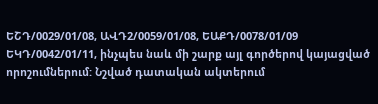ԵՇԴ/0029/01/08, ԱՎԴ2/0059/01/08, ԵԱՔԴ/0078/01/09 ԵԿԴ/0042/01/11, ինչպես նաև մի շարք այլ գործերով կայացված որոշումներում: Նշված դատական ակտերում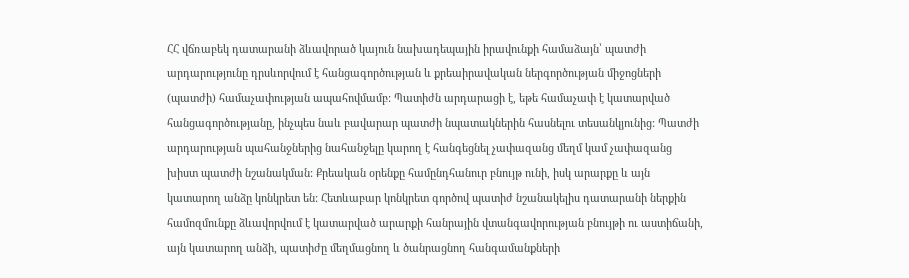ՀՀ վճռաբեկ դատարանի ձևավորած կայուն նախադեպային իրավունքի համաձայն՝ պատժի արդարությունը դրսևորվում է հանցագործության և քրեաիրավական ներգործության միջոցների (պատժի) համաչափության ապահովմամբ: Պատիժն արդարացի է, եթե համաչափ է կատարված հանցագործությանը, ինչպես նաև բավարար պատժի նպատակներին հասնելու տեսանկյունից: Պատժի արդարության պահանջներից նահանջելը կարող է հանգեցնել չափազանց մեղմ կամ չափազանց խիստ պատժի նշանակման: Քրեական օրենքը համընդհանուր բնույթ ունի, իսկ արարքը և այն կատարող անձը կոնկրետ են: Հետևաբար կոնկրետ գործով պատիժ նշանակելիս դատարանի ներքին համոզմունքը ձևավորվում է կատարված արարքի հանրային վտանգավորության բնույթի ու աստիճանի, այն կատարող անձի, պատիժը մեղմացնող և ծանրացնող հանգամանքների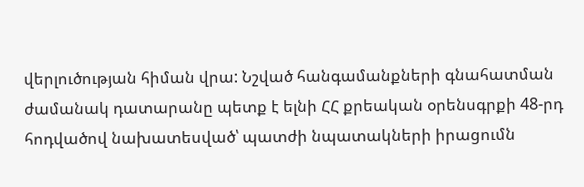վերլուծության հիման վրա: Նշված հանգամանքների գնահատման ժամանակ դատարանը պետք է ելնի ՀՀ քրեական օրենսգրքի 48-րդ հոդվածով նախատեսված՝ պատժի նպատակների իրացումն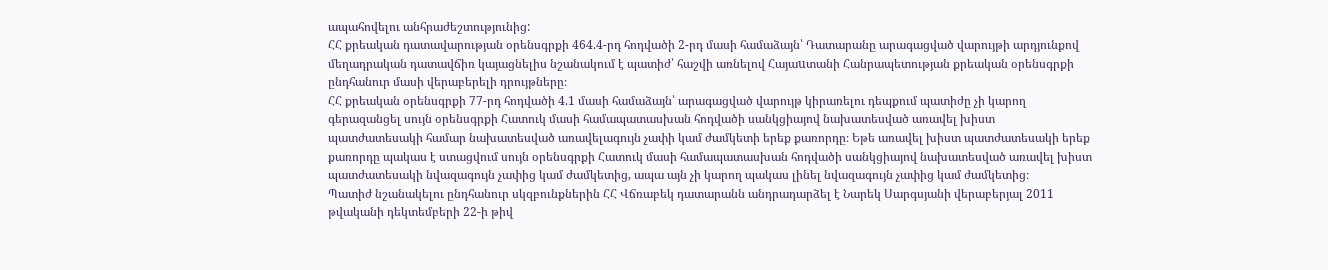ապահովելու անհրաժեշտությունից:
ՀՀ քրեական դատավարության օրենսգրքի 464.4-րդ հոդվածի 2-րդ մասի համաձայն՝ Դատարանը արագացված վարույթի արդյունքով մեղադրական դատավճիռ կայացնելիս նշանակում է պատիժ՝ հաշվի առնելով Հայաuտանի Հանրապետության քրեական օրենսգրքի ընդհանուր մասի վերաբերելի դրույթները։
ՀՀ քրեական օրենսգրքի 77-րդ հոդվածի 4.1 մասի համաձայն՝ արագացված վարույթ կիրառելու դեպքում պատիժը չի կարող գերազանցել սույն օրենսգրքի Հատուկ մասի համապատասխան հոդվածի սանկցիայով նախատեսված առավել խիստ պատժատեսակի համար նախատեսված առավելագույն չափի կամ ժամկետի երեք քառորդը։ Եթե առավել խիստ պատժատեսակի երեք քառորդը պակաս է ստացվում սույն օրենսգրքի Հատուկ մասի համապատասխան հոդվածի սանկցիայով նախատեսված առավել խիստ պատժատեսակի նվազագույն չափից կամ ժամկետից, ապա այն չի կարող պակաս լինել նվազագույն չափից կամ ժամկետից։
Պատիժ նշանակելու ընդհանուր սկզբունքներին ՀՀ Վճռաբեկ դատարանն անդրադարձել է Նարեկ Սարգսյանի վերաբերյալ 2011 թվականի դեկտեմբերի 22-ի թիվ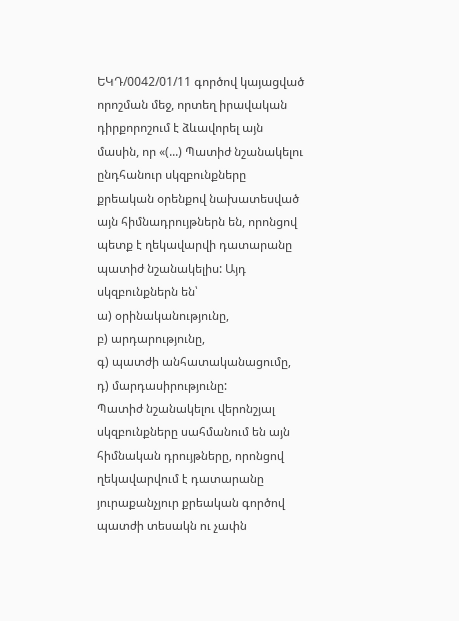ԵԿԴ/0042/01/11 գործով կայացված որոշման մեջ, որտեղ իրավական դիրքորոշում է ձևավորել այն մասին, որ «(...) Պատիժ նշանակելու ընդհանուր սկզբունքները քրեական օրենքով նախատեսված այն հիմնադրույթներն են, որոնցով պետք է ղեկավարվի դատարանը պատիժ նշանակելիս: Այդ սկզբունքներն են՝
ա) օրինականությունը,
բ) արդարությունը,
գ) պատժի անհատականացումը,
դ) մարդասիրությունը:
Պատիժ նշանակելու վերոնշյալ սկզբունքները սահմանում են այն հիմնական դրույթները, որոնցով ղեկավարվում է դատարանը յուրաքանչյուր քրեական գործով պատժի տեսակն ու չափն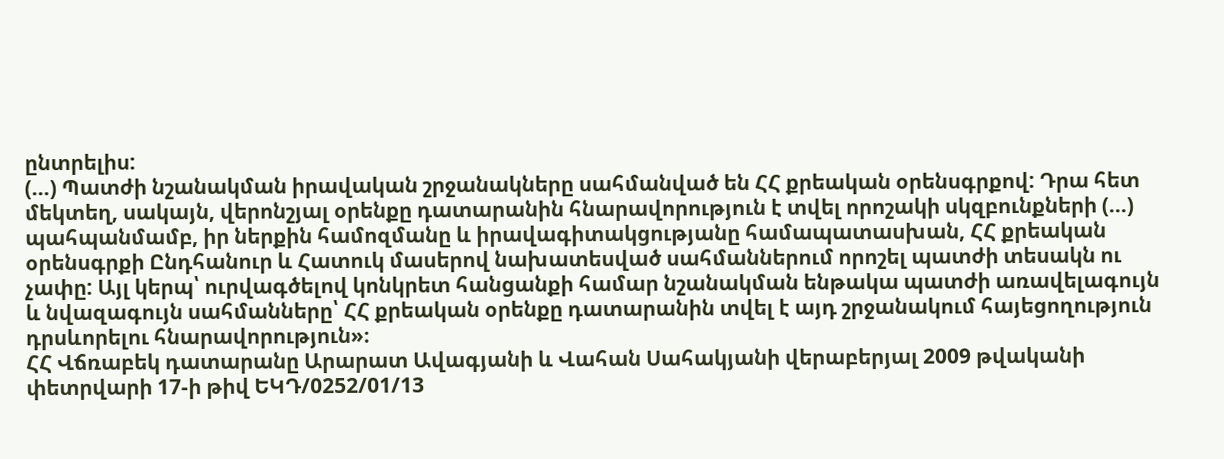ընտրելիս:
(…) Պատժի նշանակման իրավական շրջանակները սահմանված են ՀՀ քրեական օրենսգրքով: Դրա հետ մեկտեղ, սակայն, վերոնշյալ օրենքը դատարանին հնարավորություն է տվել որոշակի սկզբունքների (…) պահպանմամբ, իր ներքին համոզմանը և իրավագիտակցությանը համապատասխան, ՀՀ քրեական օրենսգրքի Ընդհանուր և Հատուկ մասերով նախատեսված սահմաններում որոշել պատժի տեսակն ու չափը: Այլ կերպ՝ ուրվագծելով կոնկրետ հանցանքի համար նշանակման ենթակա պատժի առավելագույն և նվազագույն սահմանները՝ ՀՀ քրեական օրենքը դատարանին տվել է այդ շրջանակում հայեցողություն դրսևորելու հնարավորություն»։
ՀՀ Վճռաբեկ դատարանը Արարատ Ավագյանի և Վահան Սահակյանի վերաբերյալ 2009 թվականի փետրվարի 17-ի թիվ ԵԿԴ/0252/01/13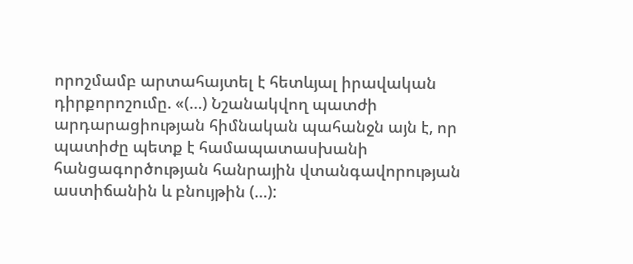որոշմամբ արտահայտել է հետևյալ իրավական դիրքորոշումը. «(…) Նշանակվող պատժի արդարացիության հիմնական պահանջն այն է, որ պատիժը պետք է համապատասխանի հանցագործության հանրային վտանգավորության աստիճանին և բնույթին (…):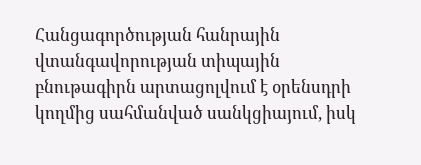Հանցագործության հանրային վտանգավորության տիպային բնութագիրն արտացոլվում է օրենսդրի կողմից սահմանված սանկցիայում, իսկ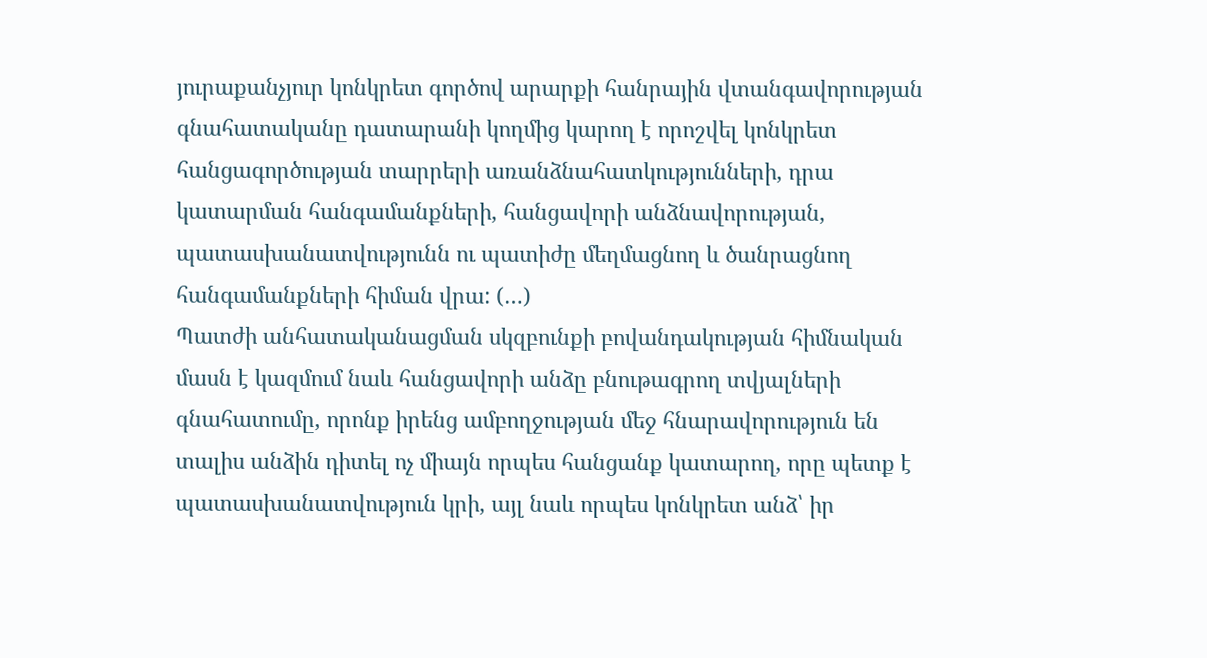յուրաքանչյուր կոնկրետ գործով արարքի հանրային վտանգավորության գնահատականը դատարանի կողմից կարող է որոշվել կոնկրետ հանցագործության տարրերի առանձնահատկությունների, դրա կատարման հանգամանքների, հանցավորի անձնավորության, պատասխանատվությունն ու պատիժը մեղմացնող և ծանրացնող հանգամանքների հիման վրա: (…)
Պատժի անհատականացման սկզբունքի բովանդակության հիմնական մասն է կազմում նաև հանցավորի անձը բնութագրող տվյալների գնահատումը, որոնք իրենց ամբողջության մեջ հնարավորություն են տալիս անձին դիտել ոչ միայն որպես հանցանք կատարող, որը պետք է պատասխանատվություն կրի, այլ նաև որպես կոնկրետ անձ՝ իր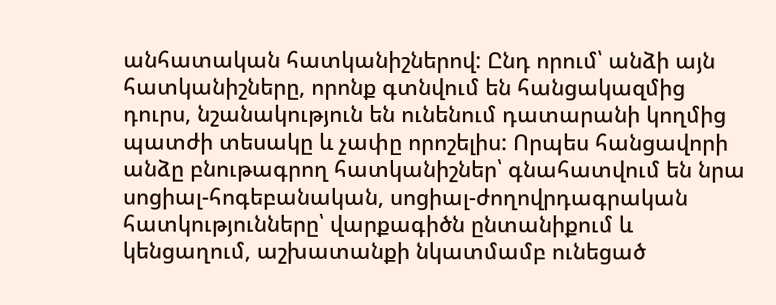անհատական հատկանիշներով: Ընդ որում՝ անձի այն հատկանիշները, որոնք գտնվում են հանցակազմից դուրս, նշանակություն են ունենում դատարանի կողմից պատժի տեսակը և չափը որոշելիս: Որպես հանցավորի անձը բնութագրող հատկանիշներ՝ գնահատվում են նրա սոցիալ-հոգեբանական, սոցիալ-ժողովրդագրական հատկությունները՝ վարքագիծն ընտանիքում և կենցաղում, աշխատանքի նկատմամբ ունեցած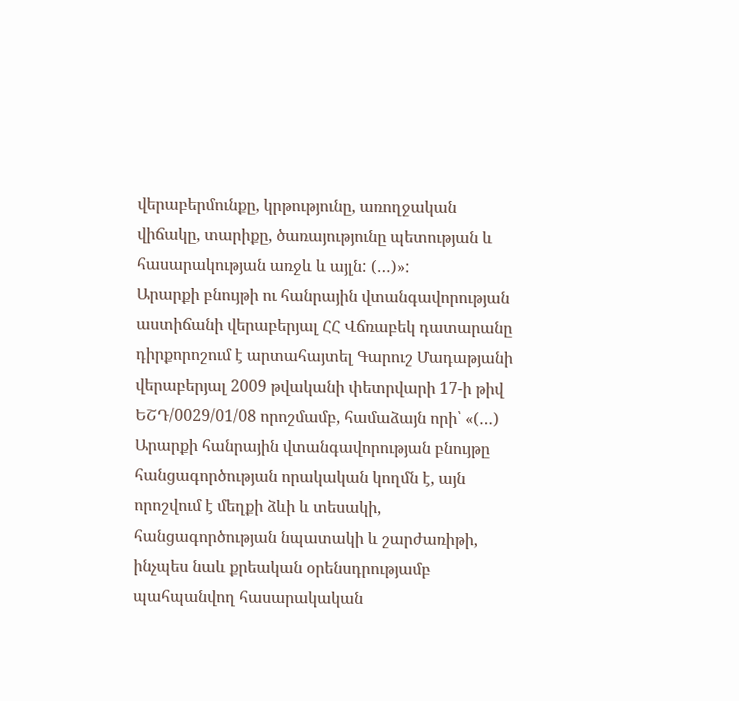վերաբերմունքը, կրթությունը, առողջական վիճակը, տարիքը, ծառայությունը պետության և հասարակության առջև և այլն: (…)»:
Արարքի բնույթի ու հանրային վտանգավորության աստիճանի վերաբերյալ ՀՀ Վճռաբեկ դատարանը դիրքորոշում է արտահայտել Գարուշ Մադաթյանի վերաբերյալ 2009 թվականի փետրվարի 17-ի թիվ ԵՇԴ/0029/01/08 որոշմամբ, համաձայն որի՝ «(…) Արարքի հանրային վտանգավորության բնույթը հանցագործության որակական կողմն է, այն որոշվում է մեղքի ձևի և տեսակի, հանցագործության նպատակի և շարժառիթի, ինչպես նաև քրեական օրենսդրությամբ պահպանվող հասարակական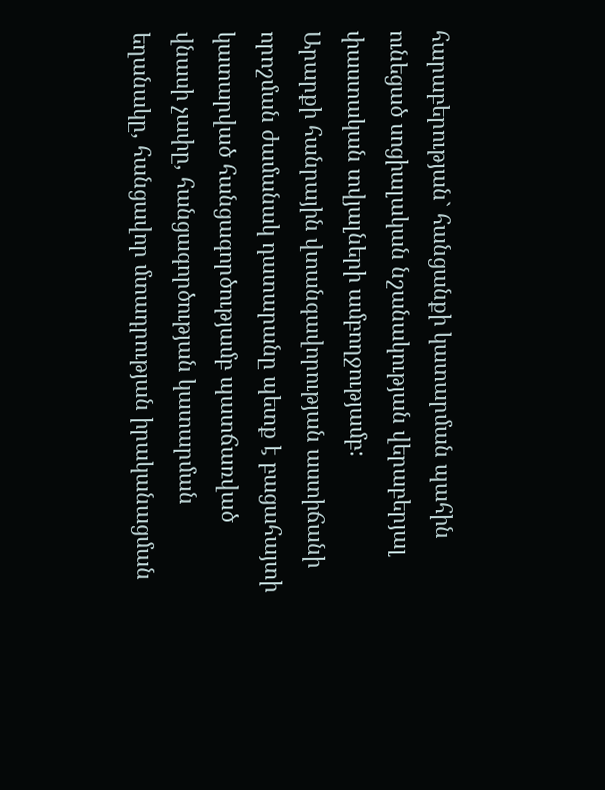հարաբերության` հանցանքի կատարման պահին ունեցած սոցիալական նշանակության վերաբերյալ փաստական տվյալների ամբողջությամբ:
Արարքի հանրային վտանգավորության աստիճանի որոշման ժամանակ դատարանը պետք է բացահայտի կատարված հանցագործությամբ պատճառված վնասի չափը, հանցագործության կատարման եղանակը, հանցավոր մտադրության իրականացման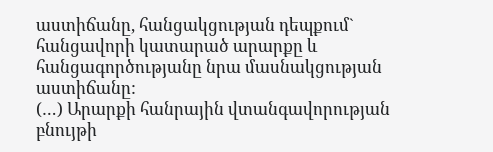աստիճանը, հանցակցության դեպքում` հանցավորի կատարած արարքը և հանցագործությանը նրա մասնակցության աստիճանը:
(…) Արարքի հանրային վտանգավորության բնույթի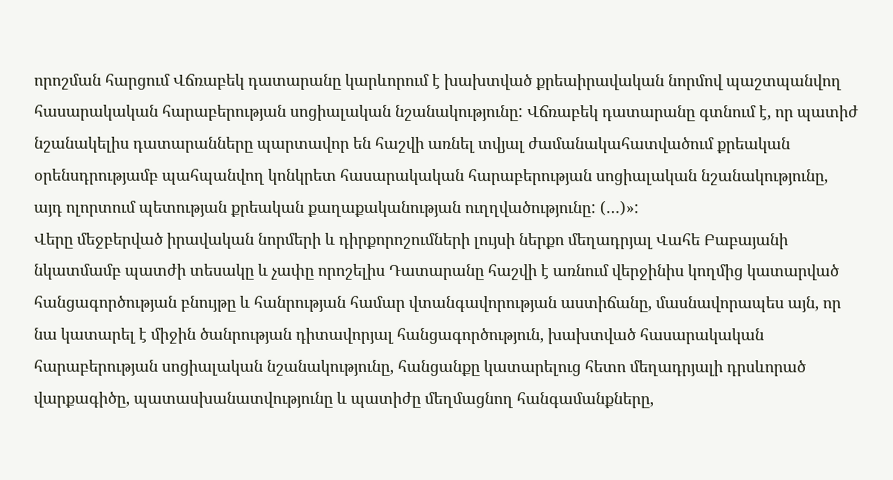որոշման հարցում Վճռաբեկ դատարանը կարևորում է խախտված քրեաիրավական նորմով պաշտպանվող հասարակական հարաբերության սոցիալական նշանակությունը: Վճռաբեկ դատարանը գտնում է, որ պատիժ նշանակելիս դատարանները պարտավոր են հաշվի առնել տվյալ ժամանակահատվածում քրեական օրենսդրությամբ պահպանվող կոնկրետ հասարակական հարաբերության սոցիալական նշանակությունը, այդ ոլորտում պետության քրեական քաղաքականության ուղղվածությունը: (…)»:
Վերը մեջբերված իրավական նորմերի և դիրքորոշումների լույսի ներքո մեղադրյալ Վահե Բաբայանի նկատմամբ պատժի տեսակը և չափը որոշելիս Դատարանը հաշվի է առնում վերջինիս կողմից կատարված հանցագործության բնույթը և հանրության համար վտանգավորության աստիճանը, մասնավորապես այն, որ նա կատարել է միջին ծանրության դիտավորյալ հանցագործություն, խախտված հասարակական հարաբերության սոցիալական նշանակությունը, հանցանքը կատարելուց հետո մեղադրյալի դրսևորած վարքագիծը, պատասխանատվությունը և պատիժը մեղմացնող հանգամանքները,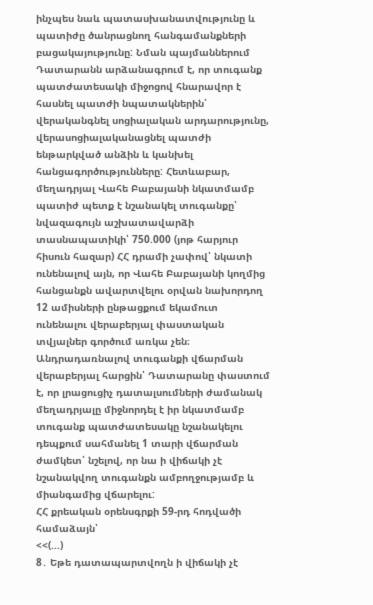ինչպես նաև պատասխանատվությունը և պատիժը ծանրացնող հանգամանքների բացակայությունը: Նման պայմաններում Դատարանն արձանագրում է, որ տուգանք պատժատեսակի միջոցով հնարավոր է հասնել պատժի նպատակներին՝ վերականգնել սոցիալական արդարությունը, վերասոցիալականացնել պատժի ենթարկված անձին և կանխել հանցագործությունները: Հետևաբար, մեղադրյալ Վահե Բաբայանի նկատմամբ պատիժ պետք է նշանակել տուգանքը՝ նվազագույն աշխատավարձի տասնապատիկի՝ 750.000 (յոթ հարյուր հիսուն հազար) ՀՀ դրամի չափով՝ նկատի ունենալով այն, որ Վահե Բաբայանի կողմից հանցանքն ավարտվելու օրվան նախորդող 12 ամիսների ընթացքում եկամուտ ունենալու վերաբերյալ փաստական տվյալներ գործում առկա չեն։
Անդրադառնալով տուգանքի վճարման վերաբերյալ հարցին՝ Դատարանը փաստում է, որ լրացուցիչ դատալսումների ժամանակ մեղադրյալը միջնորդել է իր նկատմամբ տուգանք պատժատեսակը նշանակելու դեպքում սահմանել 1 տարի վճարման ժամկետ՝ նշելով, որ նա ի վիճակի չէ նշանակվող տուգանքն ամբողջությամբ և միանգամից վճարելու:
ՀՀ քրեական օրենսգրքի 59-րդ հոդվածի համաձայն՝
<<(...)
8․ Եթե դատապարտվողն ի վիճակի չէ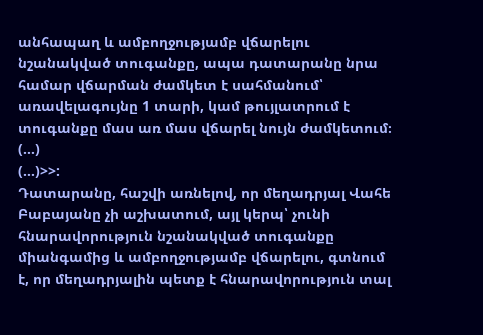անհապաղ և ամբողջությամբ վճարելու նշանակված տուգանքը, ապա դատարանը նրա համար վճարման ժամկետ է սահմանում՝ առավելագույնը 1 տարի, կամ թույլատրում է տուգանքը մաս առ մաս վճարել նույն ժամկետում։ (…)
(…)>>:
Դատարանը, հաշվի առնելով, որ մեղադրյալ Վահե Բաբայանը չի աշխատում, այլ կերպ՝ չունի հնարավորություն նշանակված տուգանքը միանգամից և ամբողջությամբ վճարելու, գտնում է, որ մեղադրյալին պետք է հնարավորություն տալ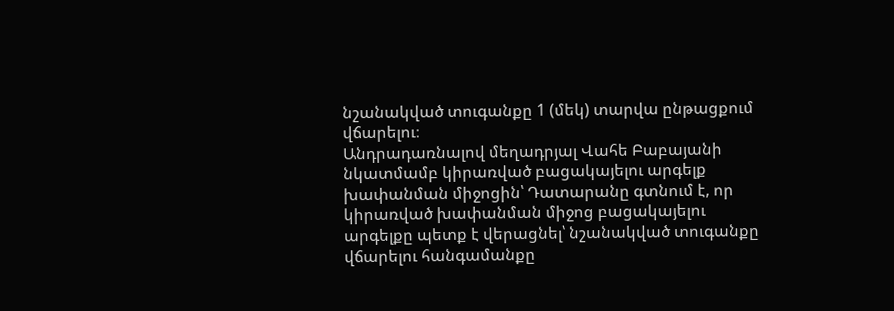նշանակված տուգանքը 1 (մեկ) տարվա ընթացքում վճարելու։
Անդրադառնալով մեղադրյալ Վահե Բաբայանի նկատմամբ կիրառված բացակայելու արգելք խափանման միջոցին՝ Դատարանը գտնում է, որ կիրառված խափանման միջոց բացակայելու արգելքը պետք է վերացնել՝ նշանակված տուգանքը վճարելու հանգամանքը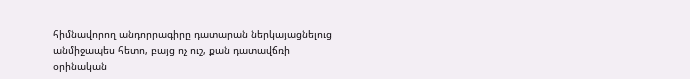հիմնավորող անդորրագիրը դատարան ներկայացնելուց անմիջապես հետո, բայց ոչ ուշ, քան դատավճռի օրինական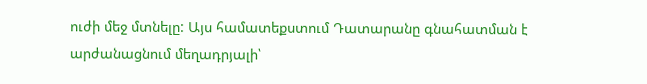ուժի մեջ մտնելը: Այս համատեքստում Դատարանը գնահատման է արժանացնում մեղադրյալի՝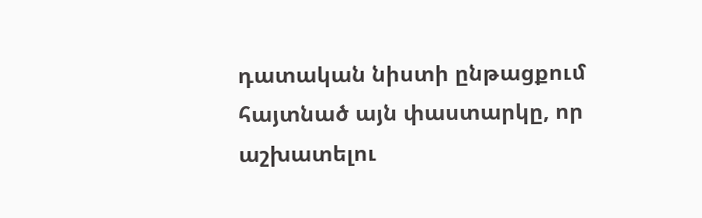դատական նիստի ընթացքում հայտնած այն փաստարկը, որ աշխատելու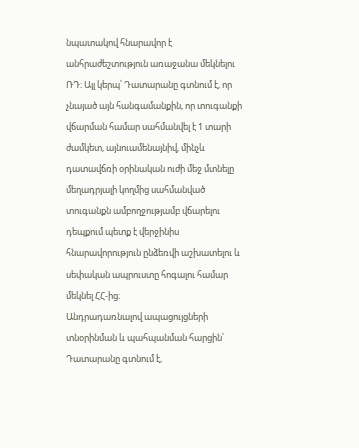նպատակով հնարավոր է անհրաժեշտություն առաջանա մեկնելու ՌԴ։ Այլ կերպ՝ Դատարանը գտնում է, որ չնայած այն հանգամանքին, որ տուգանքի վճարման համար սահմանվել է 1 տարի ժամկետ, այնուամենայնիվ, մինչև դատավճռի օրինական ուժի մեջ մտնելը մեղադրյալի կողմից սահմանված տուգանքն ամբողջությամբ վճարելու դեպքում պետք է վերջինիս հնարավորություն ընձեռվի աշխատելու և սեփական ապրուստը հոգալու համար մեկնել ՀՀ-ից։
Անդրադառնալով ապացույցների տնօրինման և պահպանման հարցին՝ Դատարանը գտնում է,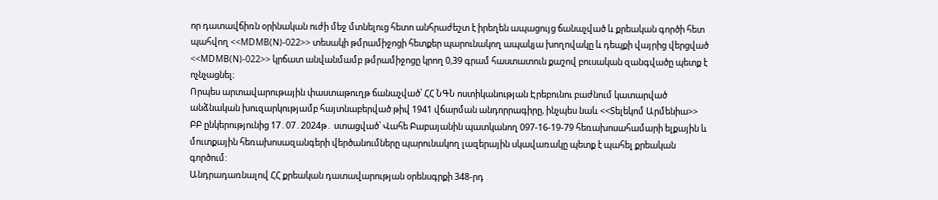որ դատավճիռն օրինական ուժի մեջ մտնելուց հետո անհրաժեշտ է իրեղեն ապացույց ճանաչված և քրեական գործի հետ պահվող <<MDMB(N)-022>> տեսակի թմրամիջոցի հետքեր պարունակող ապակյա խողովակը և դեպքի վայրից վերցված <<MDMB(N)-022>> կրճատ անվանմամբ թմրամիջոցը կրող 0,39 գրամ հաստատուն քաշով բուսական զանգվածը պետք է ոչնչացնել։
Որպես արտավարութային փաստաթուղթ ճանաչված՝ ՀՀ ՆԳՆ ոստիկանության Էրեբունու բաժնում կատարված անձնական խուզարկությամբ հայտնաբերված թիվ 1941 վճարման անդորրագիրը, ինչպես նաև <<Տելեկոմ Արմենիա>> ԲԲ ընկերությունից 17․07․2024թ․ ստացված՝ Վահե Բաբայանին պատկանող 097-16-19-79 հեռախոսահամարի ելքային և մուտքային հեռախոսազանգերի վերծանումները պարունակող լազերային սկավառակը պետք է պահել քրեական գործում:
Անդրադառնալով ՀՀ քրեական դատավարության օրենսգրքի 348-րդ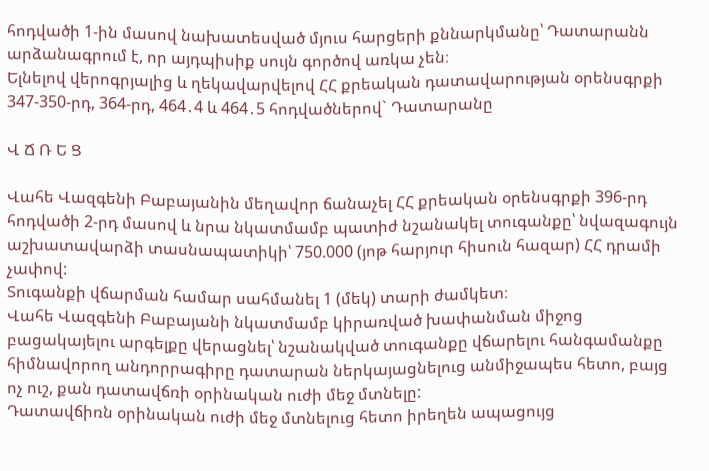հոդվածի 1-ին մասով նախատեսված մյուս հարցերի քննարկմանը՝ Դատարանն արձանագրում է, որ այդպիսիք սույն գործով առկա չեն։
Ելնելով վերոգրյալից և ղեկավարվելով ՀՀ քրեական դատավարության օրենսգրքի 347-350-րդ, 364-րդ, 464․4 և 464․5 հոդվածներով` Դատարանը

Վ Ճ Ռ Ե Ց

Վահե Վազգենի Բաբայանին մեղավոր ճանաչել ՀՀ քրեական օրենսգրքի 396-րդ հոդվածի 2-րդ մասով և նրա նկատմամբ պատիժ նշանակել տուգանքը՝ նվազագույն աշխատավարձի տասնապատիկի՝ 750.000 (յոթ հարյուր հիսուն հազար) ՀՀ դրամի չափով:
Տուգանքի վճարման համար սահմանել 1 (մեկ) տարի ժամկետ։
Վահե Վազգենի Բաբայանի նկատմամբ կիրառված խափանման միջոց բացակայելու արգելքը վերացնել՝ նշանակված տուգանքը վճարելու հանգամանքը հիմնավորող անդորրագիրը դատարան ներկայացնելուց անմիջապես հետո, բայց ոչ ուշ, քան դատավճռի օրինական ուժի մեջ մտնելը:
Դատավճիռն օրինական ուժի մեջ մտնելուց հետո իրեղեն ապացույց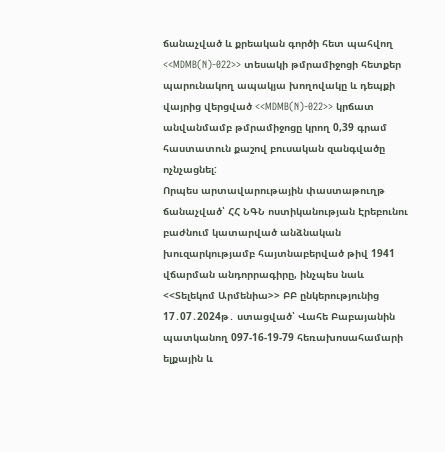ճանաչված և քրեական գործի հետ պահվող <<MDMB(N)-022>> տեսակի թմրամիջոցի հետքեր պարունակող ապակյա խողովակը և դեպքի վայրից վերցված <<MDMB(N)-022>> կրճատ անվանմամբ թմրամիջոցը կրող 0,39 գրամ հաստատուն քաշով բուսական զանգվածը ոչնչացնել:
Որպես արտավարութային փաստաթուղթ ճանաչված՝ ՀՀ ՆԳՆ ոստիկանության Էրեբունու բաժնում կատարված անձնական խուզարկությամբ հայտնաբերված թիվ 1941 վճարման անդորրագիրը, ինչպես նաև <<Տելեկոմ Արմենիա>> ԲԲ ընկերությունից 17․07․2024թ․ ստացված՝ Վահե Բաբայանին պատկանող 097-16-19-79 հեռախոսահամարի ելքային և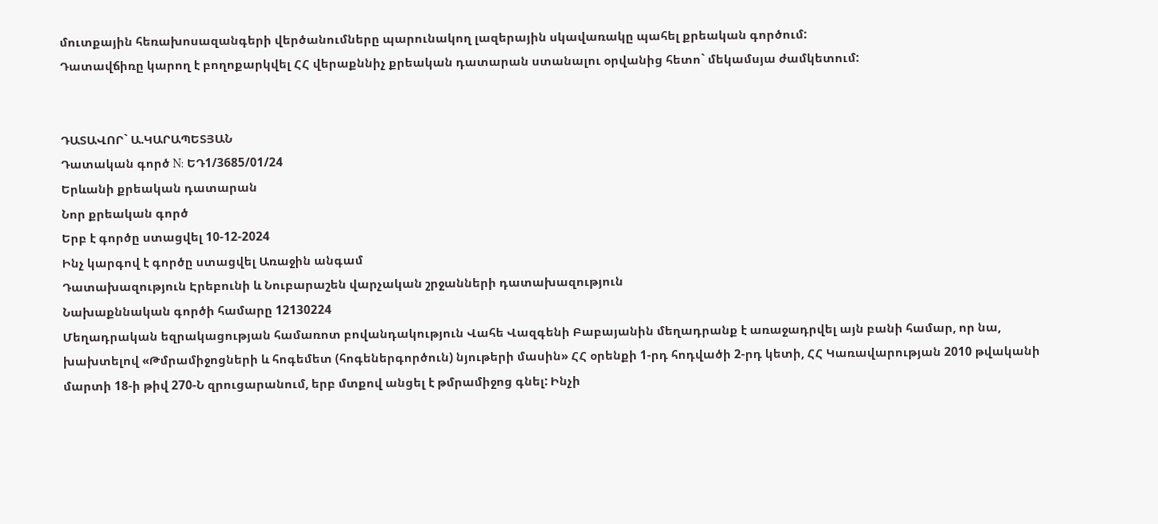մուտքային հեռախոսազանգերի վերծանումները պարունակող լազերային սկավառակը պահել քրեական գործում:
Դատավճիռը կարող է բողոքարկվել ՀՀ վերաքննիչ քրեական դատարան ստանալու օրվանից հետո` մեկամսյա ժամկետում:


ԴԱՏԱՎՈՐ` Ա.ԿԱՐԱՊԵՏՅԱՆ
Դատական գործ N: ԵԴ1/3685/01/24
Երևանի քրեական դատարան
Նոր քրեական գործ
Երբ է գործը ստացվել 10-12-2024
Ինչ կարգով է գործը ստացվել Առաջին անգամ
Դատախազություն Էրեբունի և Նուբարաշեն վարչական շրջանների դատախազություն
Նախաքննական գործի համարը 12130224
Մեղադրական եզրակացության համառոտ բովանդակություն Վահե Վազգենի Բաբայանին մեղադրանք է առաջադրվել այն բանի համար, որ նա, խախտելով «Թմրամիջոցների և հոգեմետ (հոգեներգործուն) նյութերի մասին» ՀՀ օրենքի 1-րդ հոդվածի 2-րդ կետի, ՀՀ Կառավարության 2010 թվականի մարտի 18-ի թիվ 270-Ն զրուցարանում, երբ մտքով անցել է թմրամիջոց գնել: Ինչի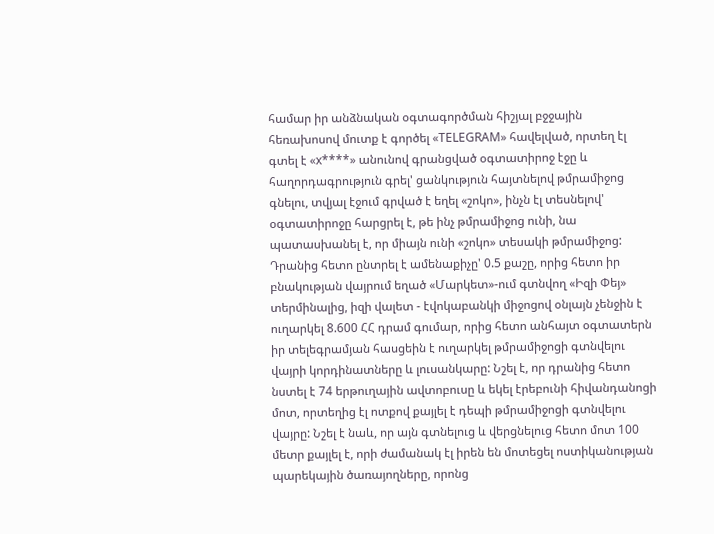համար իր անձնական օգտագործման հիշյալ բջջային հեռախոսով մուտք է գործել «TELEGRAM» հավելված, որտեղ էլ գտել է «x****» անունով գրանցված օգտատիրոջ էջը և հաղորդագրություն գրել' ցանկություն հայտնելով թմրամիջոց գնելու, տվյալ էջում գրված է եղել «շոկո», ինչն էլ տեսնելով' օգտատիրոջը հարցրել է, թե ինչ թմրամիջոց ունի, նա պատասխանել է, որ միայն ունի «շոկո» տեսակի թմրամիջոց: Դրանից հետո ընտրել է ամենաքիչը' 0.5 քաշը, որից հետո իր բնակության վայրում եղած «Մարկետ»-ում գտնվող «Իզի Փեյ» տերմինալից, իզի վալետ - էվոկաբանկի միջոցով օնլայն չենջին է ուղարկել 8.600 ՀՀ դրամ գումար, որից հետո անհայտ օգտատերն իր տելեգրամյան հասցեին է ուղարկել թմրամիջոցի գտնվելու վայրի կորդինատները և լուսանկարը: Նշել է, որ դրանից հետո նստել է 74 երթուղային ավտոբուսը և եկել էրեբունի հիվանդանոցի մոտ, որտեղից էլ ոտքով քայլել է դեպի թմրամիջոցի գտնվելու վայրը: Նշել է նաև, որ այն գտնելուց և վերցնելուց հետո մոտ 100 մետր քայլել է, որի ժամանակ էլ իրեն են մոտեցել ոստիկանության պարեկային ծառայողները, որոնց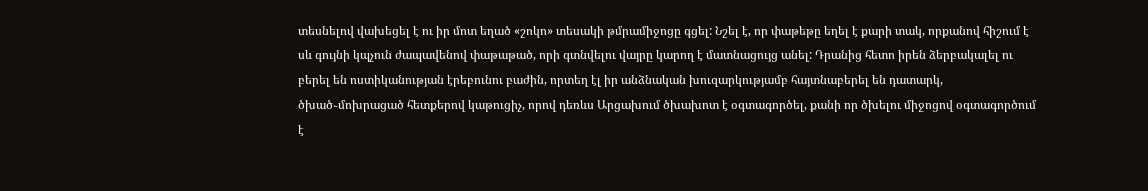տեսնելով վախեցել է ու իր մոտ եղած «շոկո» տեսակի թմրամիջոցը գցել: Նշել է, որ փաթեթը եղել է քարի տակ, որքանով հիշում է սև գույնի կպչուն ժապավենով փաթաթած, որի գտնվելու վայրը կարող է մատնացույց անել: Դրանից հետո իրեն ձերբակալել ու բերել են ոստիկանության էրեբունու բաժին, որտեղ էլ իր անձնական խուզարկությամբ հայտնաբերել են դատարկ, ծխած֊մոխրացած հետքերով կաթուցիչ, որով դեռևս Արցախում ծխախոտ է օգտագործել, քանի որ ծխելու միջոցով օգտագործում է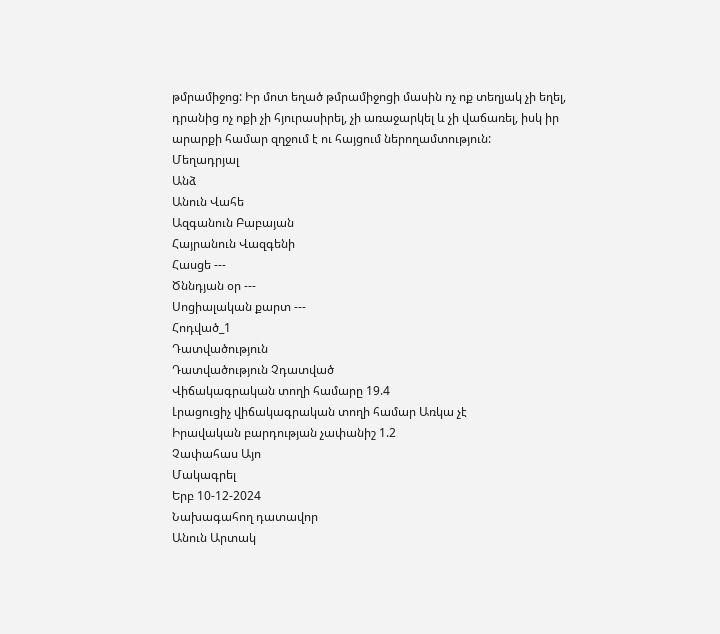թմրամիջոց: Իր մոտ եղած թմրամիջոցի մասին ոչ ոք տեղյակ չի եղել, դրանից ոչ ոքի չի հյուրասիրել, չի առաջարկել և չի վաճառել, իսկ իր արարքի համար զղջում է ու հայցում ներողամտություն:
Մեղադրյալ
Անձ
Անուն Վահե
Ազգանուն Բաբայան
Հայրանուն Վազգենի
Հասցե ---
Ծննդյան օր ---
Սոցիալական քարտ ---
Հոդված_1
Դատվածություն
Դատվածություն Չդատված
Վիճակագրական տողի համարը 19.4
Լրացուցիչ վիճակագրական տողի համար Առկա չէ
Իրավական բարդության չափանիշ 1.2
Չափահաս Այո
Մակագրել
Երբ 10-12-2024
Նախագահող դատավոր
Անուն Արտակ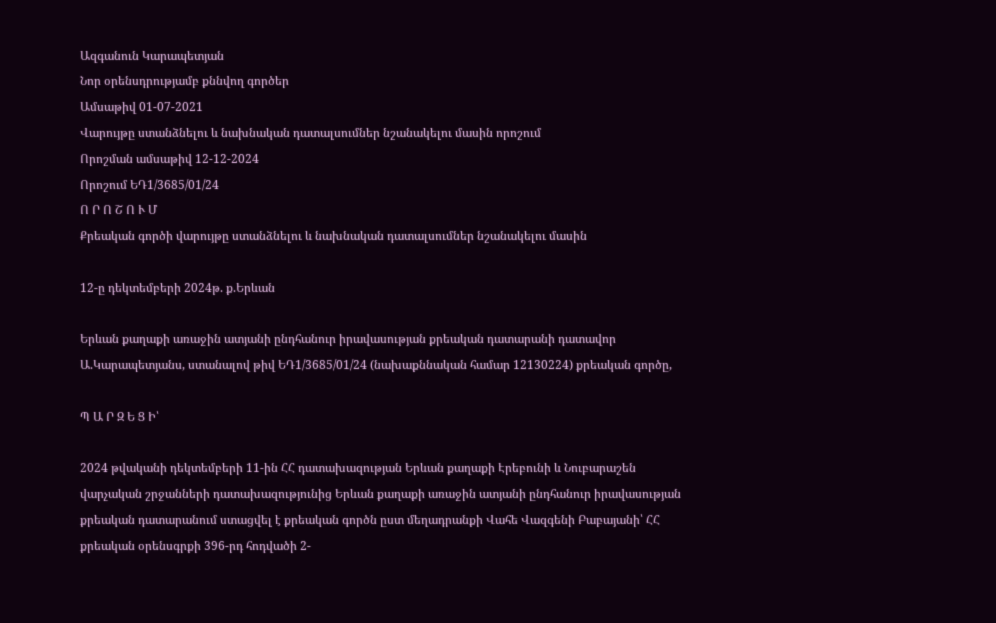Ազգանուն Կարապետյան
Նոր օրենսդրությամբ քննվող գործեր
Ամսաթիվ 01-07-2021
Վարույթը ստանձնելու և նախնական դատալսումներ նշանակելու մասին որոշում
Որոշման ամսաթիվ 12-12-2024
Որոշում ԵԴ1/3685/01/24
Ո Ր Ո Շ Ո Ւ Մ
Քրեական գործի վարույթը ստանձնելու և նախնական դատալսումներ նշանակելու մասին

12-ը դեկտեմբերի 2024թ. ք.Երևան

Երևան քաղաքի առաջին ատյանի ընդհանուր իրավասության քրեական դատարանի դատավոր Ա.Կարապետյանս, ստանալով թիվ ԵԴ1/3685/01/24 (նախաքննական համար 12130224) քրեական գործը,

Պ Ա Ր Զ Ե Ց Ի՝

2024 թվականի դեկտեմբերի 11-ին ՀՀ դատախազության Երևան քաղաքի Էրեբունի և Նուբարաշեն վարչական շրջանների դատախազությունից Երևան քաղաքի առաջին ատյանի ընդհանուր իրավասության քրեական դատարանում ստացվել է քրեական գործն ըստ մեղադրանքի Վահե Վազգենի Բաբայանի՝ ՀՀ քրեական օրենսգրքի 396-րդ հոդվածի 2-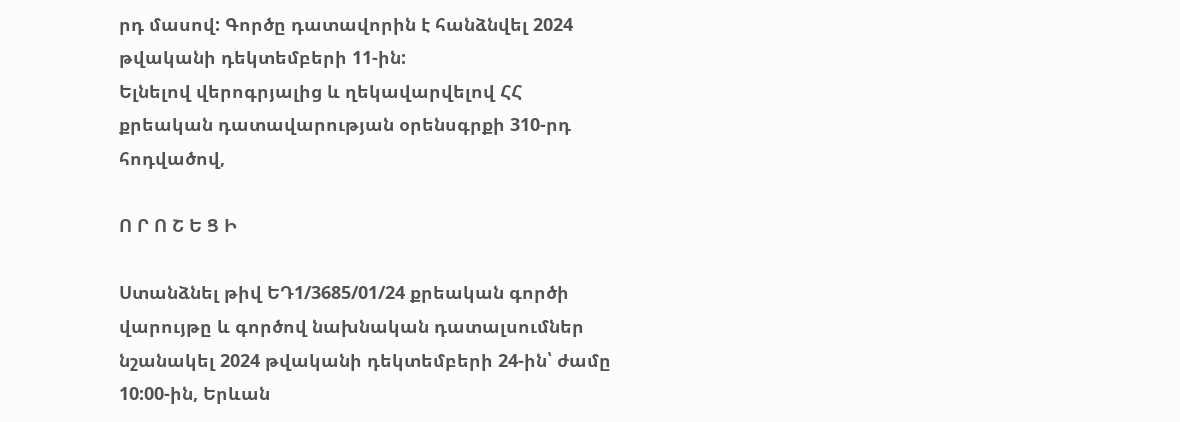րդ մասով: Գործը դատավորին է հանձնվել 2024 թվականի դեկտեմբերի 11-ին:
Ելնելով վերոգրյալից և ղեկավարվելով ՀՀ քրեական դատավարության օրենսգրքի 310-րդ հոդվածով,

Ո Ր Ո Շ Ե Ց Ի

Ստանձնել թիվ ԵԴ1/3685/01/24 քրեական գործի վարույթը և գործով նախնական դատալսումներ նշանակել 2024 թվականի դեկտեմբերի 24-ին՝ ժամը 10:00-ին, Երևան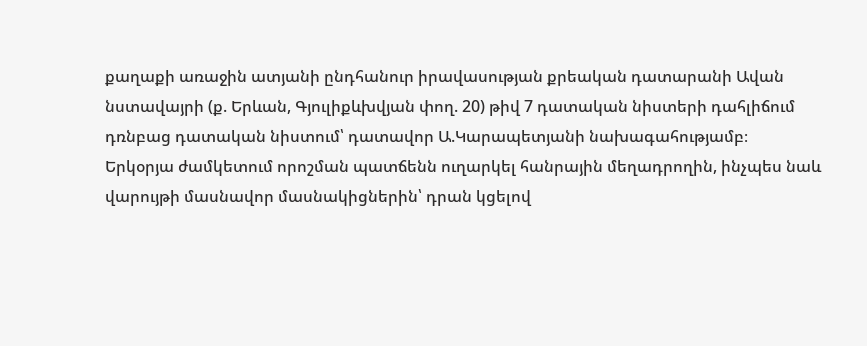քաղաքի առաջին ատյանի ընդհանուր իրավասության քրեական դատարանի Ավան նստավայրի (ք. Երևան, Գյուլիքևխվյան փող. 20) թիվ 7 դատական նիստերի դահլիճում դռնբաց դատական նիստում՝ դատավոր Ա.Կարապետյանի նախագահությամբ։
Երկօրյա ժամկետում որոշման պատճենն ուղարկել հանրային մեղադրողին, ինչպես նաև վարույթի մասնավոր մասնակիցներին՝ դրան կցելով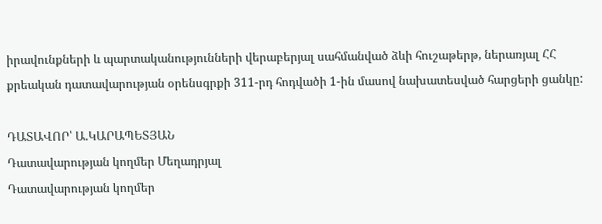իրավունքների և պարտականությունների վերաբերյալ սահմանված ձևի հուշաթերթ, ներառյալ ՀՀ քրեական դատավարության օրենսգրքի 311-րդ հոդվածի 1-ին մասով նախատեսված հարցերի ցանկը:

ԴԱՏԱՎՈՐ՝ Ա.ԿԱՐԱՊԵՏՅԱՆ
Դատավարության կողմեր Մեղադրյալ
Դատավարության կողմեր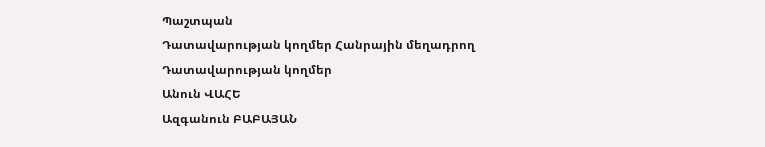Պաշտպան
Դատավարության կողմեր Հանրային մեղադրող
Դատավարության կողմեր
Անուն ՎԱՀԵ
Ազգանուն ԲԱԲԱՅԱՆ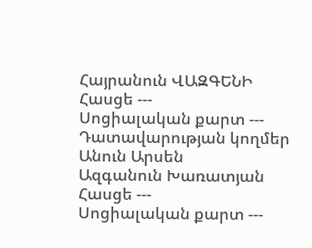Հայրանուն ՎԱԶԳԵՆԻ
Հասցե ---
Սոցիալական քարտ ---
Դատավարության կողմեր
Անուն Արսեն
Ազգանուն Խառատյան
Հասցե ---
Սոցիալական քարտ ---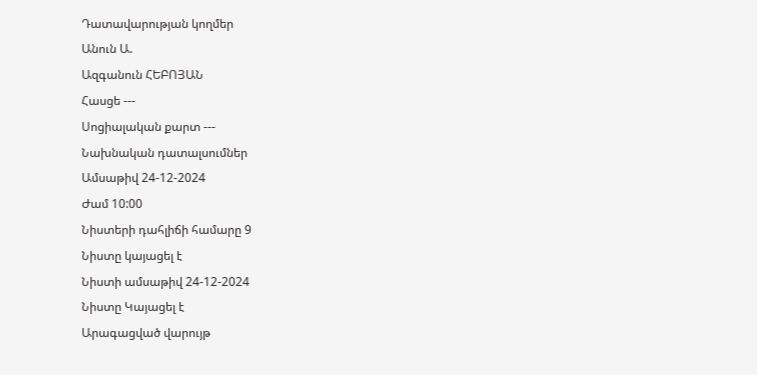Դատավարության կողմեր
Անուն Ա.
Ազգանուն ՀԵԲՈՅԱՆ
Հասցե ---
Սոցիալական քարտ ---
Նախնական դատալսումներ
Ամսաթիվ 24-12-2024
Ժամ 10:00
Նիստերի դահլիճի համարը 9
Նիստը կայացել է
Նիստի ամսաթիվ 24-12-2024
Նիստը Կայացել է
Արագացված վարույթ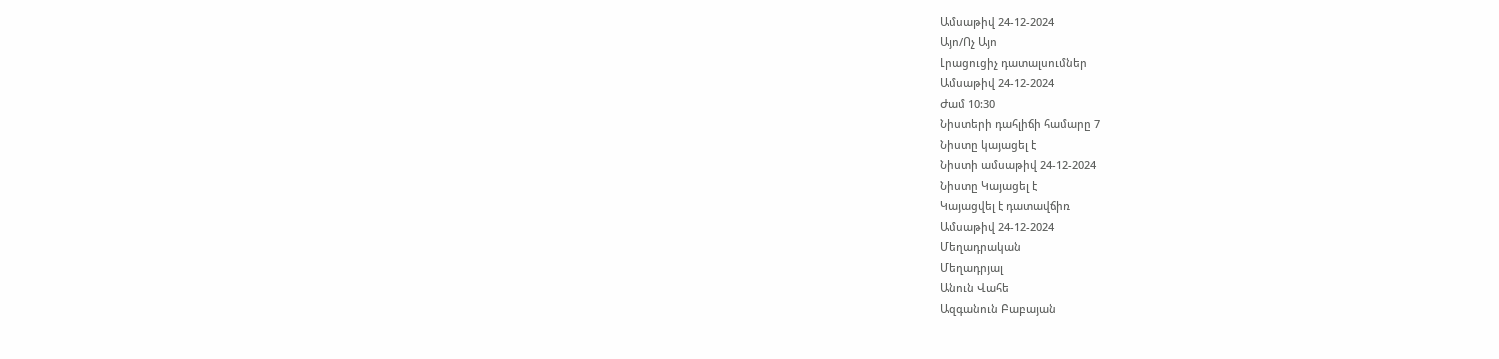Ամսաթիվ 24-12-2024
Այո/Ոչ Այո
Լրացուցիչ դատալսումներ
Ամսաթիվ 24-12-2024
Ժամ 10:30
Նիստերի դահլիճի համարը 7
Նիստը կայացել է
Նիստի ամսաթիվ 24-12-2024
Նիստը Կայացել է
Կայացվել է դատավճիռ
Ամսաթիվ 24-12-2024
Մեղադրական
Մեղադրյալ
Անուն Վահե
Ազգանուն Բաբայան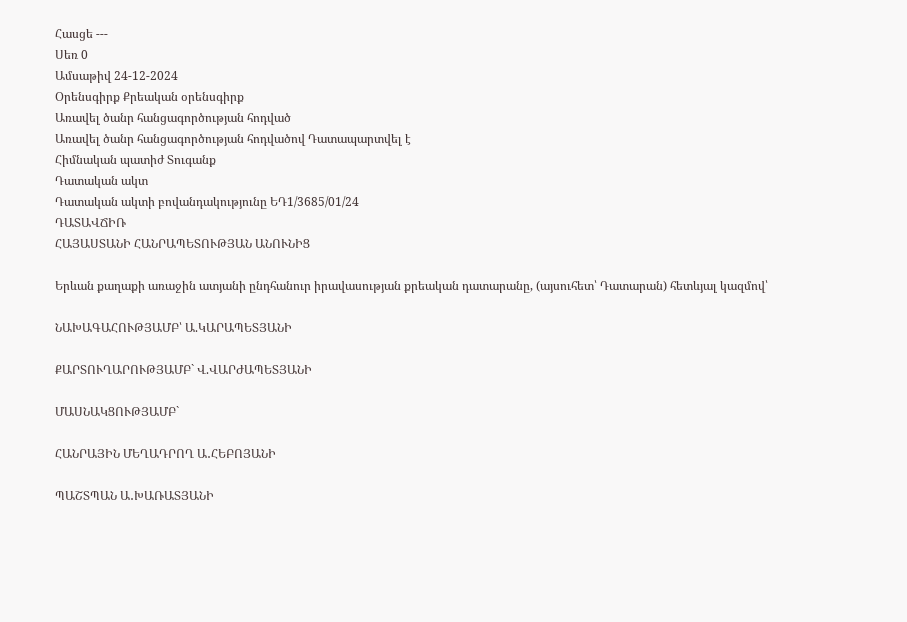Հասցե ---
Սեռ 0
Ամսաթիվ 24-12-2024
Օրենսգիրք Քրեական օրենսգիրք
Առավել ծանր հանցագործության հոդված
Առավել ծանր հանցագործության հոդվածով Դատապարտվել է
Հիմնական պատիժ Տուգանք
Դատական ակտ
Դատական ակտի բովանդակությունը ԵԴ1/3685/01/24
ԴԱՏԱՎՃԻՌ
ՀԱՅԱՍՏԱՆԻ ՀԱՆՐԱՊԵՏՈՒԹՅԱՆ ԱՆՈՒՆԻՑ

Երևան քաղաքի առաջին ատյանի ընդհանուր իրավասության քրեական դատարանը, (այսուհետ՝ Դատարան) հետևյալ կազմով՝

ՆԱԽԱԳԱՀՈՒԹՅԱՄԲ՝ Ա.ԿԱՐԱՊԵՏՅԱՆԻ

ՔԱՐՏՈՒՂԱՐՈՒԹՅԱՄԲ` Վ.ՎԱՐԺԱՊԵՏՅԱՆԻ

ՄԱՍՆԱԿՑՈՒԹՅԱՄԲ`

ՀԱՆՐԱՅԻՆ ՄԵՂԱԴՐՈՂ Ա․ՀԵԲՈՅԱՆԻ

ՊԱՇՏՊԱՆ Ա․ԽԱՌԱՏՅԱՆԻ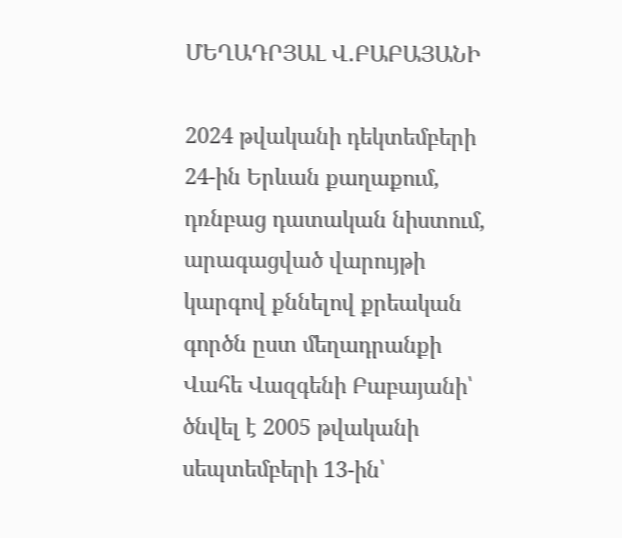ՄԵՂԱԴՐՅԱԼ Վ․ԲԱԲԱՅԱՆԻ

2024 թվականի դեկտեմբերի 24-ին Երևան քաղաքում, դռնբաց դատական նիստում, արագացված վարույթի կարգով քննելով քրեական գործն ըստ մեղադրանքի Վահե Վազգենի Բաբայանի՝ ծնվել է 2005 թվականի սեպտեմբերի 13-ին՝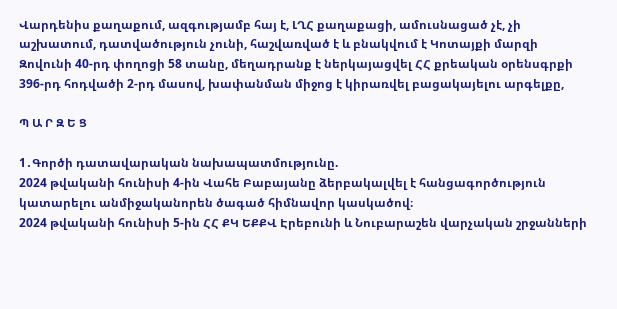Վարդենիս քաղաքում, ազգությամբ հայ է, ԼՂՀ քաղաքացի, ամուսնացած չէ, չի աշխատում, դատվածություն չունի, հաշվառված է և բնակվում է Կոտայքի մարզի Զովունի 40-րդ փողոցի 58 տանը, մեղադրանք է ներկայացվել ՀՀ քրեական օրենսգրքի 396-րդ հոդվածի 2-րդ մասով, խափանման միջոց է կիրառվել բացակայելու արգելքը,

Պ Ա Ր Զ Ե Ց

1․Գործի դատավարական նախապատմությունը.
2024 թվականի հունիսի 4-ին Վահե Բաբայանը ձերբակալվել է հանցագործություն կատարելու անմիջականորեն ծագած հիմնավոր կասկածով։
2024 թվականի հունիսի 5-ին ՀՀ ՔԿ ԵՔՔՎ Էրեբունի և Նուբարաշեն վարչական շրջանների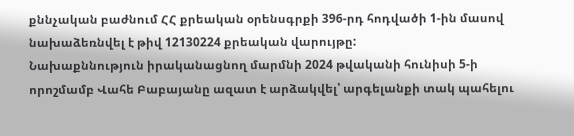քննչական բաժնում ՀՀ քրեական օրենսգրքի 396-րդ հոդվածի 1-ին մասով նախաձեռնվել է թիվ 12130224 քրեական վարույթը:
Նախաքննություն իրականացնող մարմնի 2024 թվականի հունիսի 5-ի որոշմամբ Վահե Բաբայանը ազատ է արձակվել՝ արգելանքի տակ պահելու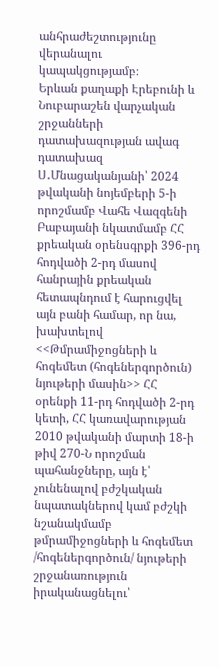անհրաժեշտությունը վերանալու կապակցությամբ։
Երևան քաղաքի Էրեբունի և Նուբարաշեն վարչական շրջանների դատախազության ավագ դատախազ Ս․Մնացականյանի՝ 2024 թվականի նոյեմբերի 5-ի որոշմամբ Վահե Վազգենի Բաբայանի նկատմամբ ՀՀ քրեական օրենսգրքի 396-րդ հոդվածի 2-րդ մասով հանրային քրեական հետապնդում է հարուցվել այն բանի համար, որ նա, խախտելով <<Թմրամիջոցների և հոգեմետ (հոգեներգործուն) նյութերի մասին>> ՀՀ օրենքի 11-րդ հոդվածի 2-րդ կետի, ՀՀ կառավարության 2010 թվականի մարտի 18-ի թիվ 270-Ն որոշման պահանջները, այն է՝ չունենալով բժշկական նպատակներով կամ բժշկի նշանակմամբ թմրամիջոցների և հոգեմետ /հոգեներգործուն/ նյութերի շրջանառություն իրականացնելու՝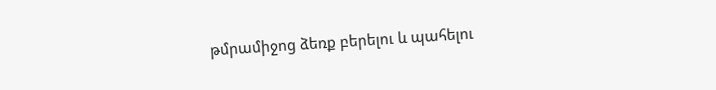թմրամիջոց ձեռք բերելու և պահելու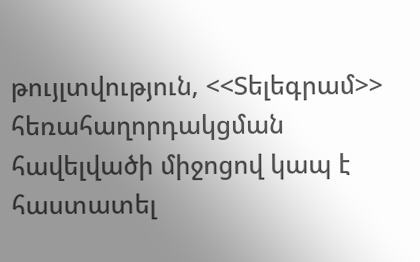թույլտվություն, <<Տելեգրամ>> հեռահաղորդակցման հավելվածի միջոցով կապ է հաստատել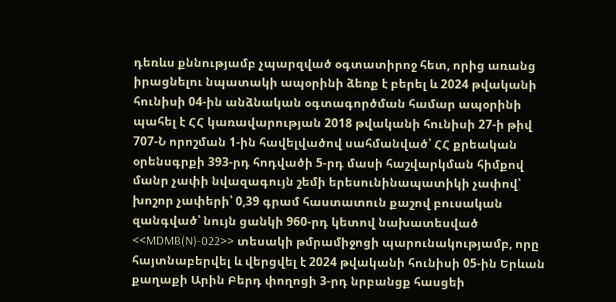դեռևս քննությամբ չպարզված օգտատիրոջ հետ, որից առանց իրացնելու նպատակի ապօրինի ձեռք է բերել և 2024 թվականի հունիսի 04-ին անձնական օգտագործման համար ապօրինի պահել է ՀՀ կառավարության 2018 թվականի հունիսի 27-ի թիվ 707-Ն որոշման 1-ին հավելվածով սահմանված՝ ՀՀ քրեական օրենսգրքի 393-րդ հոդվածի 5-րդ մասի հաշվարկման հիմքով մանր չափի նվազագույն շեմի երեսունինապատիկի չափով՝ խոշոր չափերի՝ 0,39 գրամ հաստատուն քաշով բուսական զանգված՝ նույն ցանկի 960-րդ կետով նախատեսված <<MDMB(N)-022>> տեսակի թմրամիջոցի պարունակությամբ, որը հայտնաբերվել և վերցվել է 2024 թվականի հունիսի 05-ին Երևան քաղաքի Արին Բերդ փողոցի 3-րդ նրբանցք հասցեի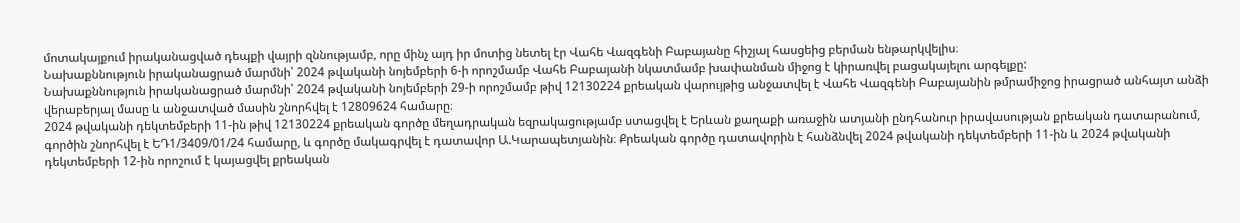մոտակայքում իրականացված դեպքի վայրի զննությամբ, որը մինչ այդ իր մոտից նետել էր Վահե Վազգենի Բաբայանը հիշյալ հասցեից բերման ենթարկվելիս։
Նախաքննություն իրականացրած մարմնի՝ 2024 թվականի նոյեմբերի 6-ի որոշմամբ Վահե Բաբայանի նկատմամբ խափանման միջոց է կիրառվել բացակայելու արգելքը:
Նախաքննություն իրականացրած մարմնի՝ 2024 թվականի նոյեմբերի 29-ի որոշմամբ թիվ 12130224 քրեական վարույթից անջատվել է Վահե Վազգենի Բաբայանին թմրամիջոց իրացրած անհայտ անձի վերաբերյալ մասը և անջատված մասին շնորհվել է 12809624 համարը։
2024 թվականի դեկտեմբերի 11-ին թիվ 12130224 քրեական գործը մեղադրական եզրակացությամբ ստացվել է Երևան քաղաքի առաջին ատյանի ընդհանուր իրավասության քրեական դատարանում, գործին շնորհվել է ԵԴ1/3409/01/24 համարը, և գործը մակագրվել է դատավոր Ա.Կարապետյանին։ Քրեական գործը դատավորին է հանձնվել 2024 թվականի դեկտեմբերի 11-ին և 2024 թվականի դեկտեմբերի 12-ին որոշում է կայացվել քրեական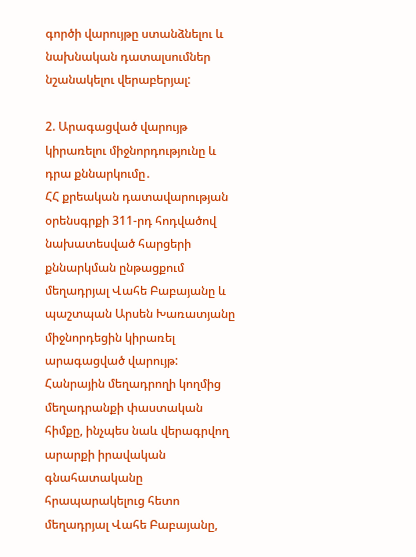գործի վարույթը ստանձնելու և նախնական դատալսումներ նշանակելու վերաբերյալ:

2. Արագացված վարույթ կիրառելու միջնորդությունը և դրա քննարկումը․
ՀՀ քրեական դատավարության օրենսգրքի 311-րդ հոդվածով նախատեսված հարցերի քննարկման ընթացքում մեղադրյալ Վահե Բաբայանը և պաշտպան Արսեն Խառատյանը միջնորդեցին կիրառել արագացված վարույթ:
Հանրային մեղադրողի կողմից մեղադրանքի փաստական հիմքը, ինչպես նաև վերագրվող արարքի իրավական գնահատականը հրապարակելուց հետո մեղադրյալ Վահե Բաբայանը,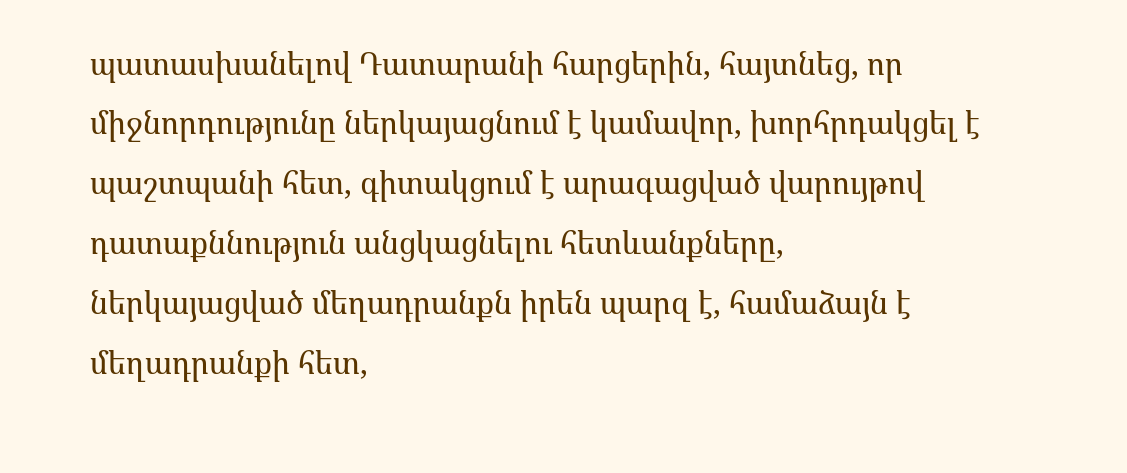պատասխանելով Դատարանի հարցերին, հայտնեց, որ միջնորդությունը ներկայացնում է կամավոր, խորհրդակցել է պաշտպանի հետ, գիտակցում է արագացված վարույթով դատաքննություն անցկացնելու հետևանքները, ներկայացված մեղադրանքն իրեն պարզ է, համաձայն է մեղադրանքի հետ,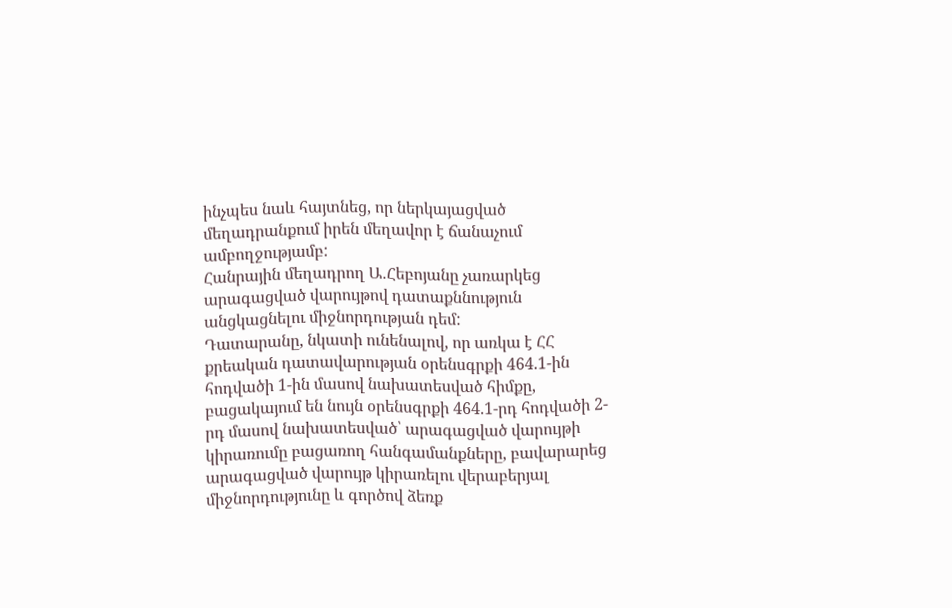ինչպես նաև հայտնեց, որ ներկայացված մեղադրանքում իրեն մեղավոր է ճանաչում ամբողջությամբ:
Հանրային մեղադրող Ա․Հեբոյանը չառարկեց արագացված վարույթով դատաքննություն անցկացնելու միջնորդության դեմ:
Դատարանը, նկատի ունենալով, որ առկա է ՀՀ քրեական դատավարության օրենսգրքի 464.1-ին հոդվածի 1-ին մասով նախատեսված հիմքը, բացակայում են նույն օրենսգրքի 464.1-րդ հոդվածի 2-րդ մասով նախատեսված՝ արագացված վարույթի կիրառումը բացառող հանգամանքները, բավարարեց արագացված վարույթ կիրառելու վերաբերյալ միջնորդությունը և գործով ձեռք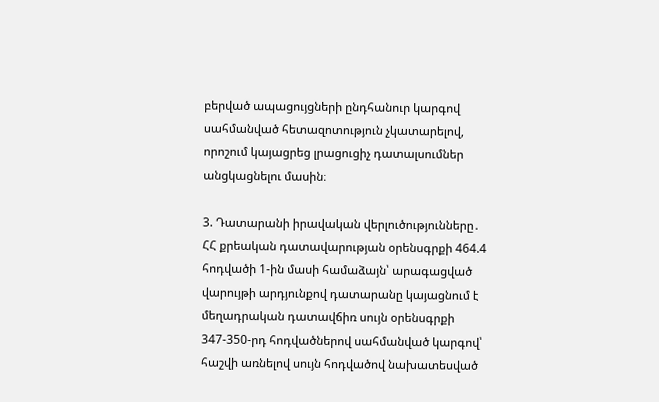բերված ապացույցների ընդհանուր կարգով սահմանված հետազոտություն չկատարելով, որոշում կայացրեց լրացուցիչ դատալսումներ անցկացնելու մասին։

3. Դատարանի իրավական վերլուծությունները․
ՀՀ քրեական դատավարության օրենսգրքի 464.4 հոդվածի 1-ին մասի համաձայն՝ արագացված վարույթի արդյունքով դատարանը կայացնում է մեղադրական դատավճիռ սույն օրենսգրքի 347-350-րդ հոդվածներով սահմանված կարգով՝ հաշվի առնելով սույն հոդվածով նախատեսված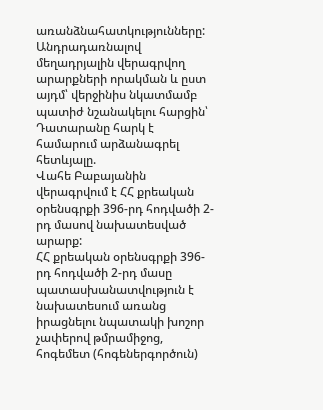առանձնահատկությունները:
Անդրադառնալով մեղադրյալին վերագրվող արարքների որակման և ըստ այդմ՝ վերջինիս նկատմամբ պատիժ նշանակելու հարցին՝ Դատարանը հարկ է համարում արձանագրել հետևյալը.
Վահե Բաբայանին վերագրվում է ՀՀ քրեական օրենսգրքի 396-րդ հոդվածի 2-րդ մասով նախատեսված արարք:
ՀՀ քրեական օրենսգրքի 396-րդ հոդվածի 2-րդ մասը պատասխանատվություն է նախատեսում առանց իրացնելու նպատակի խոշոր չափերով թմրամիջոց, հոգեմետ (հոգեներգործուն)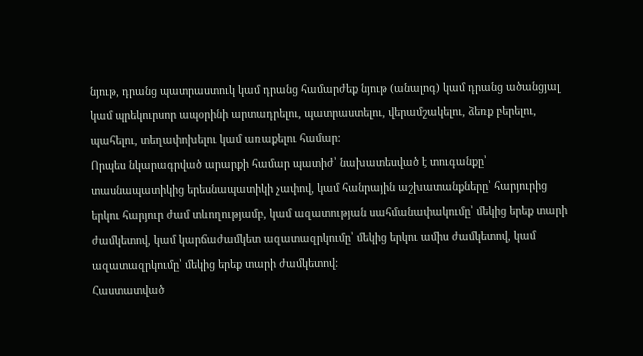նյութ, դրանց պատրաստուկ կամ դրանց համարժեք նյութ (անալոգ) կամ դրանց ածանցյալ կամ պրեկուրսոր ապօրինի արտադրելու, պատրաստելու, վերամշակելու, ձեռք բերելու, պահելու, տեղափոխելու կամ առաքելու համար:
Որպես նկարագրված արարքի համար պատիժ՝ նախատեսված է տուգանքը՝ տասնապատիկից երեսնապատիկի չափով, կամ հանրային աշխատանքները՝ հարյուրից երկու հարյուր ժամ տևողությամբ, կամ ազատության սահմանափակումը՝ մեկից երեք տարի ժամկետով, կամ կարճաժամկետ ազատազրկումը՝ մեկից երկու ամիս ժամկետով, կամ ազատազրկումը՝ մեկից երեք տարի ժամկետով:
Հաստատված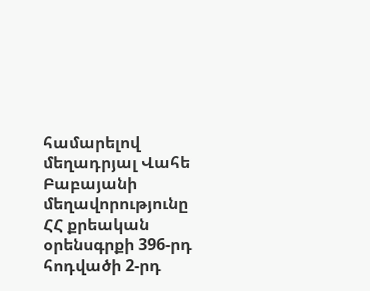համարելով մեղադրյալ Վահե Բաբայանի մեղավորությունը ՀՀ քրեական օրենսգրքի 396-րդ հոդվածի 2-րդ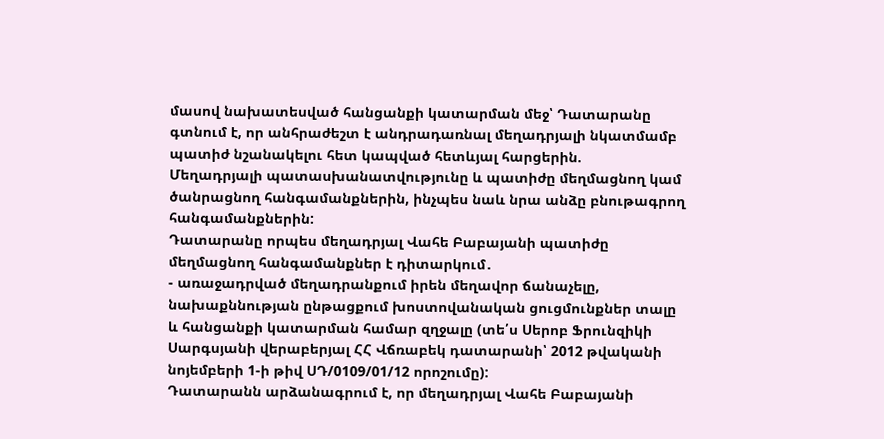մասով նախատեսված հանցանքի կատարման մեջ՝ Դատարանը գտնում է, որ անհրաժեշտ է անդրադառնալ մեղադրյալի նկատմամբ պատիժ նշանակելու հետ կապված հետևյալ հարցերին.
Մեղադրյալի պատասխանատվությունը և պատիժը մեղմացնող կամ ծանրացնող հանգամանքներին, ինչպես նաև նրա անձը բնութագրող հանգամանքներին:
Դատարանը որպես մեղադրյալ Վահե Բաբայանի պատիժը մեղմացնող հանգամանքներ է դիտարկում․
- առաջադրված մեղադրանքում իրեն մեղավոր ճանաչելը, նախաքննության ընթացքում խոստովանական ցուցմունքներ տալը և հանցանքի կատարման համար զղջալը (տե՛ս Սերոբ Ֆրունզիկի Սարգսյանի վերաբերյալ ՀՀ Վճռաբեկ դատարանի՝ 2012 թվականի նոյեմբերի 1-ի թիվ ՍԴ/0109/01/12 որոշումը):
Դատարանն արձանագրում է, որ մեղադրյալ Վահե Բաբայանի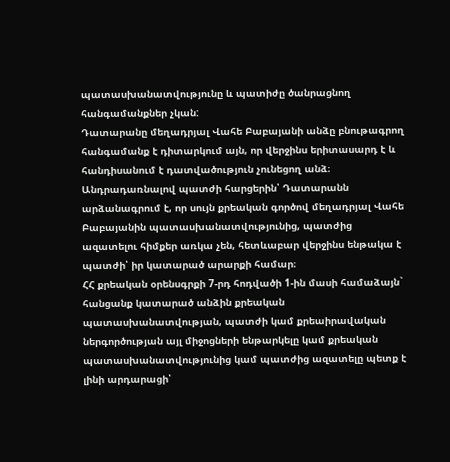պատասխանատվությունը և պատիժը ծանրացնող հանգամանքներ չկան:
Դատարանը մեղադրյալ Վահե Բաբայանի անձը բնութագրող հանգամանք է դիտարկում այն, որ վերջինս երիտասարդ է և հանդիսանում է դատվածություն չունեցող անձ։
Անդրադառնալով պատժի հարցերին՝ Դատարանն արձանագրում է, որ սույն քրեական գործով մեղադրյալ Վահե Բաբայանին պատասխանատվությունից, պատժից ազատելու հիմքեր առկա չեն, հետևաբար վերջինս ենթակա է պատժի՝ իր կատարած արարքի համար։
ՀՀ քրեական օրենսգրքի 7-րդ հոդվածի 1-ին մասի համաձայն` հանցանք կատարած անձին քրեական պատասխանատվության, պատժի կամ քրեաիրավական ներգործության այլ միջոցների ենթարկելը կամ քրեական պատասխանատվությունից կամ պատժից ազատելը պետք է լինի արդարացի՝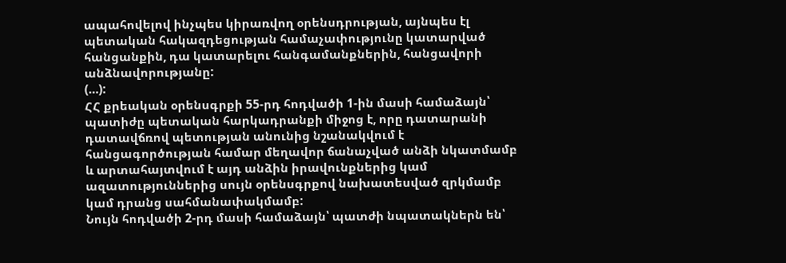ապահովելով ինչպես կիրառվող օրենսդրության, այնպես էլ պետական հակազդեցության համաչափությունը կատարված հանցանքին, դա կատարելու հանգամանքներին, հանցավորի անձնավորությանը:
(…):
ՀՀ քրեական օրենսգրքի 55-րդ հոդվածի 1-ին մասի համաձայն՝ պատիժը պետական հարկադրանքի միջոց է, որը դատարանի դատավճռով պետության անունից նշանակվում է հանցագործության համար մեղավոր ճանաչված անձի նկատմամբ և արտահայտվում է այդ անձին իրավունքներից կամ ազատություններից սույն օրենսգրքով նախատեսված զրկմամբ կամ դրանց սահմանափակմամբ:
Նույն հոդվածի 2-րդ մասի համաձայն՝ պատժի նպատակներն են՝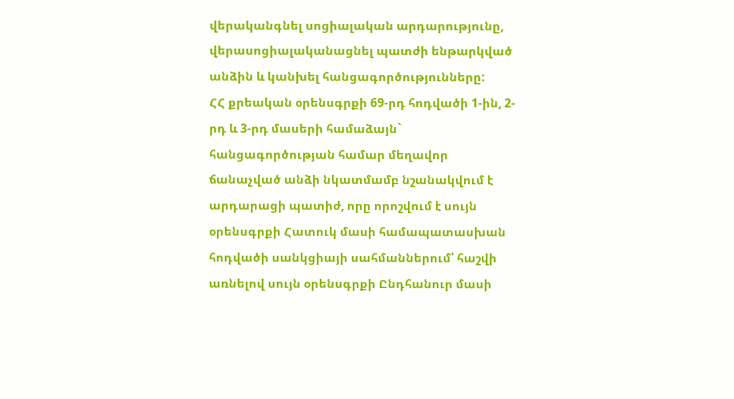վերականգնել սոցիալական արդարությունը, վերասոցիալականացնել պատժի ենթարկված անձին և կանխել հանցագործությունները:
ՀՀ քրեական օրենսգրքի 69-րդ հոդվածի 1-ին, 2-րդ և 3-րդ մասերի համաձայն` հանցագործության համար մեղավոր ճանաչված անձի նկատմամբ նշանակվում է արդարացի պատիժ, որը որոշվում է սույն օրենսգրքի Հատուկ մասի համապատասխան հոդվածի սանկցիայի սահմաններում՝ հաշվի առնելով սույն օրենսգրքի Ընդհանուր մասի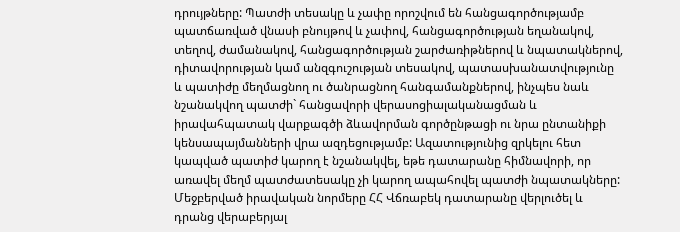դրույթները: Պատժի տեսակը և չափը որոշվում են հանցագործությամբ պատճառված վնասի բնույթով և չափով, հանցագործության եղանակով, տեղով, ժամանակով, հանցագործության շարժառիթներով և նպատակներով, դիտավորության կամ անզգուշության տեսակով, պատասխանատվությունը և պատիժը մեղմացնող ու ծանրացնող հանգամանքներով, ինչպես նաև նշանակվող պատժի` հանցավորի վերասոցիալականացման և իրավահպատակ վարքագծի ձևավորման գործընթացի ու նրա ընտանիքի կենսապայմանների վրա ազդեցությամբ: Ազատությունից զրկելու հետ կապված պատիժ կարող է նշանակվել, եթե դատարանը հիմնավորի, որ առավել մեղմ պատժատեսակը չի կարող ապահովել պատժի նպատակները:
Մեջբերված իրավական նորմերը ՀՀ Վճռաբեկ դատարանը վերլուծել և դրանց վերաբերյալ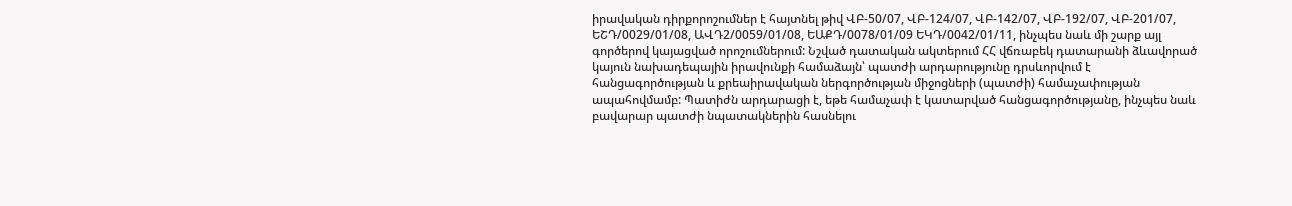իրավական դիրքորոշումներ է հայտնել թիվ ՎԲ-50/07, ՎԲ-124/07, ՎԲ-142/07, ՎԲ-192/07, ՎԲ-201/07, ԵՇԴ/0029/01/08, ԱՎԴ2/0059/01/08, ԵԱՔԴ/0078/01/09 ԵԿԴ/0042/01/11, ինչպես նաև մի շարք այլ գործերով կայացված որոշումներում: Նշված դատական ակտերում ՀՀ վճռաբեկ դատարանի ձևավորած կայուն նախադեպային իրավունքի համաձայն՝ պատժի արդարությունը դրսևորվում է հանցագործության և քրեաիրավական ներգործության միջոցների (պատժի) համաչափության ապահովմամբ: Պատիժն արդարացի է, եթե համաչափ է կատարված հանցագործությանը, ինչպես նաև բավարար պատժի նպատակներին հասնելու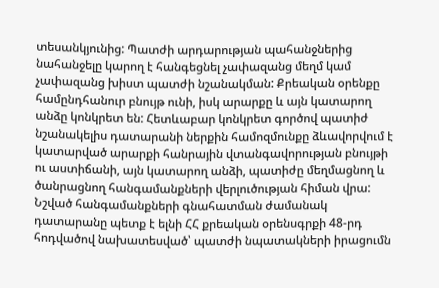տեսանկյունից: Պատժի արդարության պահանջներից նահանջելը կարող է հանգեցնել չափազանց մեղմ կամ չափազանց խիստ պատժի նշանակման: Քրեական օրենքը համընդհանուր բնույթ ունի, իսկ արարքը և այն կատարող անձը կոնկրետ են: Հետևաբար կոնկրետ գործով պատիժ նշանակելիս դատարանի ներքին համոզմունքը ձևավորվում է կատարված արարքի հանրային վտանգավորության բնույթի ու աստիճանի, այն կատարող անձի, պատիժը մեղմացնող և ծանրացնող հանգամանքների վերլուծության հիման վրա: Նշված հանգամանքների գնահատման ժամանակ դատարանը պետք է ելնի ՀՀ քրեական օրենսգրքի 48-րդ հոդվածով նախատեսված՝ պատժի նպատակների իրացումն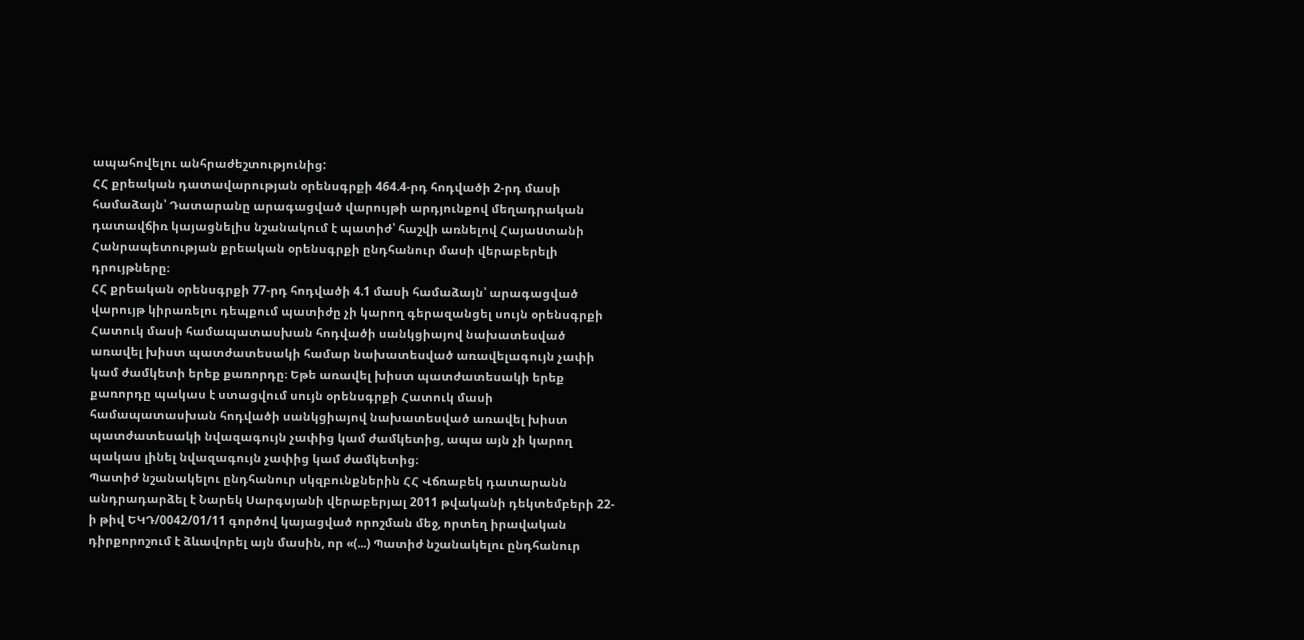ապահովելու անհրաժեշտությունից:
ՀՀ քրեական դատավարության օրենսգրքի 464.4-րդ հոդվածի 2-րդ մասի համաձայն՝ Դատարանը արագացված վարույթի արդյունքով մեղադրական դատավճիռ կայացնելիս նշանակում է պատիժ՝ հաշվի առնելով Հայաuտանի Հանրապետության քրեական օրենսգրքի ընդհանուր մասի վերաբերելի դրույթները։
ՀՀ քրեական օրենսգրքի 77-րդ հոդվածի 4.1 մասի համաձայն՝ արագացված վարույթ կիրառելու դեպքում պատիժը չի կարող գերազանցել սույն օրենսգրքի Հատուկ մասի համապատասխան հոդվածի սանկցիայով նախատեսված առավել խիստ պատժատեսակի համար նախատեսված առավելագույն չափի կամ ժամկետի երեք քառորդը։ Եթե առավել խիստ պատժատեսակի երեք քառորդը պակաս է ստացվում սույն օրենսգրքի Հատուկ մասի համապատասխան հոդվածի սանկցիայով նախատեսված առավել խիստ պատժատեսակի նվազագույն չափից կամ ժամկետից, ապա այն չի կարող պակաս լինել նվազագույն չափից կամ ժամկետից։
Պատիժ նշանակելու ընդհանուր սկզբունքներին ՀՀ Վճռաբեկ դատարանն անդրադարձել է Նարեկ Սարգսյանի վերաբերյալ 2011 թվականի դեկտեմբերի 22-ի թիվ ԵԿԴ/0042/01/11 գործով կայացված որոշման մեջ, որտեղ իրավական դիրքորոշում է ձևավորել այն մասին, որ «(...) Պատիժ նշանակելու ընդհանուր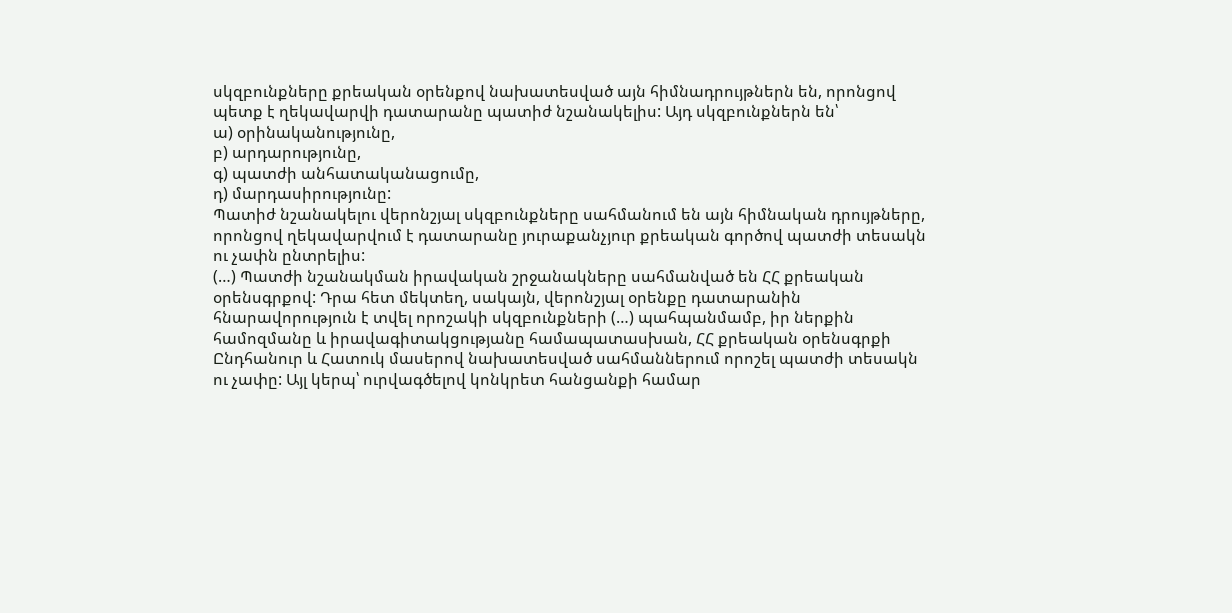սկզբունքները քրեական օրենքով նախատեսված այն հիմնադրույթներն են, որոնցով պետք է ղեկավարվի դատարանը պատիժ նշանակելիս: Այդ սկզբունքներն են՝
ա) օրինականությունը,
բ) արդարությունը,
գ) պատժի անհատականացումը,
դ) մարդասիրությունը:
Պատիժ նշանակելու վերոնշյալ սկզբունքները սահմանում են այն հիմնական դրույթները, որոնցով ղեկավարվում է դատարանը յուրաքանչյուր քրեական գործով պատժի տեսակն ու չափն ընտրելիս:
(…) Պատժի նշանակման իրավական շրջանակները սահմանված են ՀՀ քրեական օրենսգրքով: Դրա հետ մեկտեղ, սակայն, վերոնշյալ օրենքը դատարանին հնարավորություն է տվել որոշակի սկզբունքների (…) պահպանմամբ, իր ներքին համոզմանը և իրավագիտակցությանը համապատասխան, ՀՀ քրեական օրենսգրքի Ընդհանուր և Հատուկ մասերով նախատեսված սահմաններում որոշել պատժի տեսակն ու չափը: Այլ կերպ՝ ուրվագծելով կոնկրետ հանցանքի համար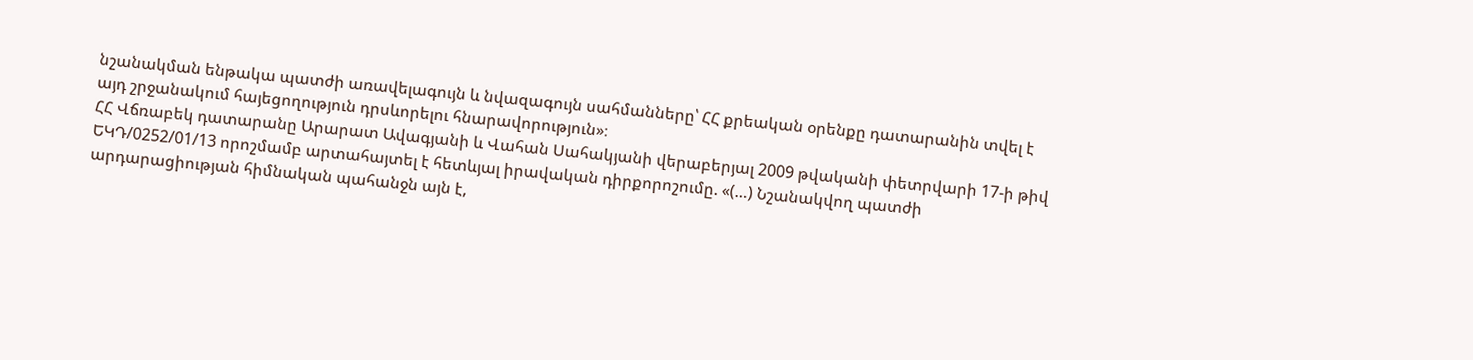նշանակման ենթակա պատժի առավելագույն և նվազագույն սահմանները՝ ՀՀ քրեական օրենքը դատարանին տվել է այդ շրջանակում հայեցողություն դրսևորելու հնարավորություն»։
ՀՀ Վճռաբեկ դատարանը Արարատ Ավագյանի և Վահան Սահակյանի վերաբերյալ 2009 թվականի փետրվարի 17-ի թիվ ԵԿԴ/0252/01/13 որոշմամբ արտահայտել է հետևյալ իրավական դիրքորոշումը. «(…) Նշանակվող պատժի արդարացիության հիմնական պահանջն այն է,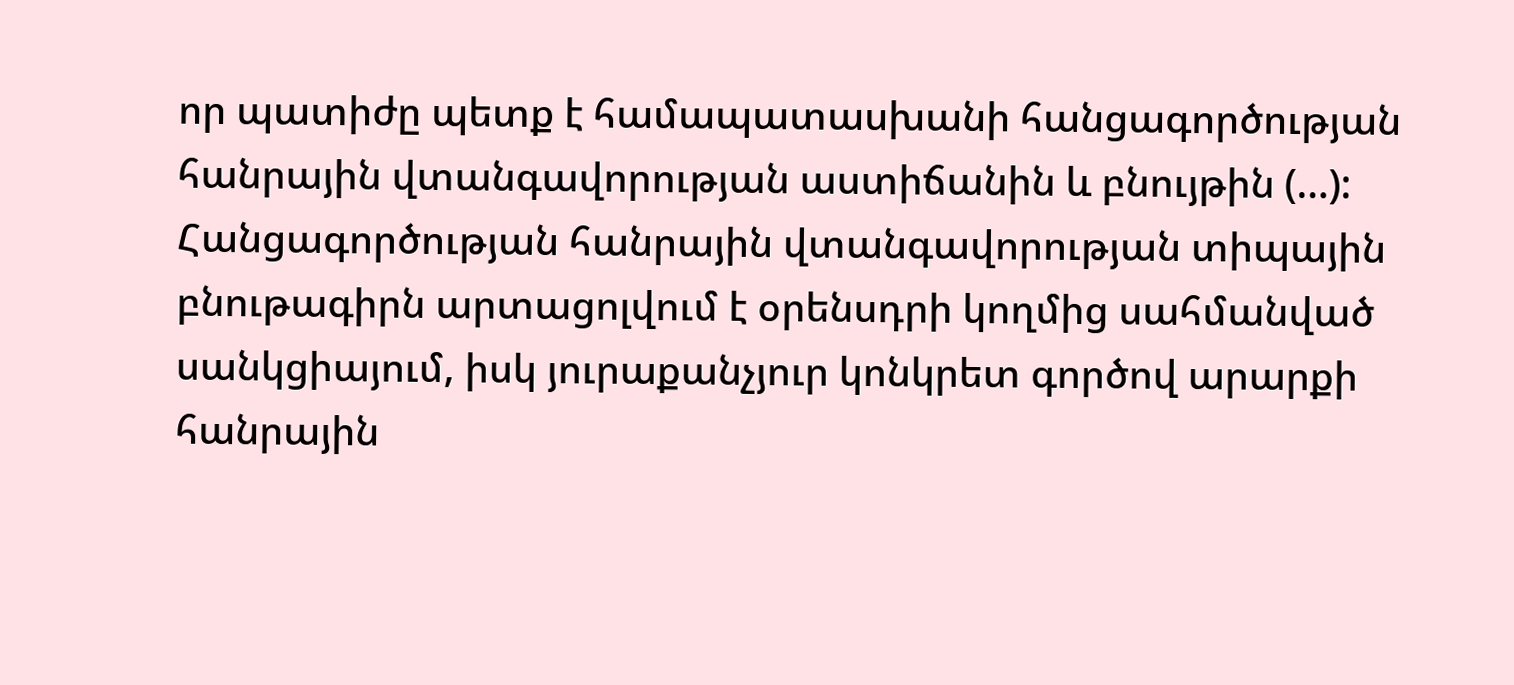որ պատիժը պետք է համապատասխանի հանցագործության հանրային վտանգավորության աստիճանին և բնույթին (…):
Հանցագործության հանրային վտանգավորության տիպային բնութագիրն արտացոլվում է օրենսդրի կողմից սահմանված սանկցիայում, իսկ յուրաքանչյուր կոնկրետ գործով արարքի հանրային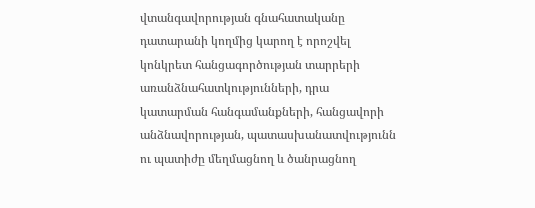վտանգավորության գնահատականը դատարանի կողմից կարող է որոշվել կոնկրետ հանցագործության տարրերի առանձնահատկությունների, դրա կատարման հանգամանքների, հանցավորի անձնավորության, պատասխանատվությունն ու պատիժը մեղմացնող և ծանրացնող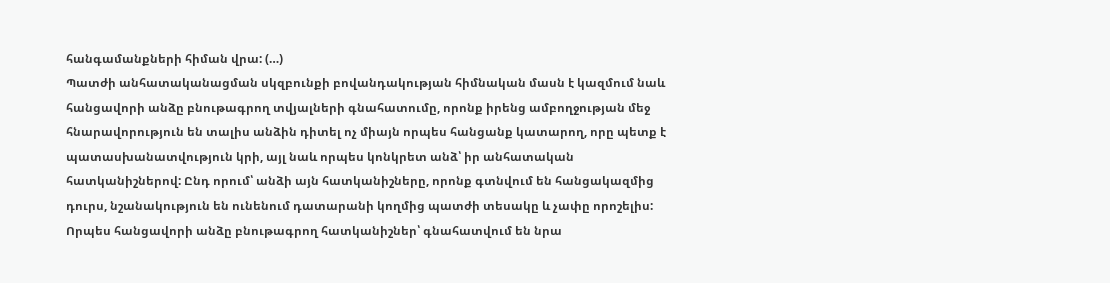հանգամանքների հիման վրա: (…)
Պատժի անհատականացման սկզբունքի բովանդակության հիմնական մասն է կազմում նաև հանցավորի անձը բնութագրող տվյալների գնահատումը, որոնք իրենց ամբողջության մեջ հնարավորություն են տալիս անձին դիտել ոչ միայն որպես հանցանք կատարող, որը պետք է պատասխանատվություն կրի, այլ նաև որպես կոնկրետ անձ՝ իր անհատական հատկանիշներով: Ընդ որում՝ անձի այն հատկանիշները, որոնք գտնվում են հանցակազմից դուրս, նշանակություն են ունենում դատարանի կողմից պատժի տեսակը և չափը որոշելիս: Որպես հանցավորի անձը բնութագրող հատկանիշներ՝ գնահատվում են նրա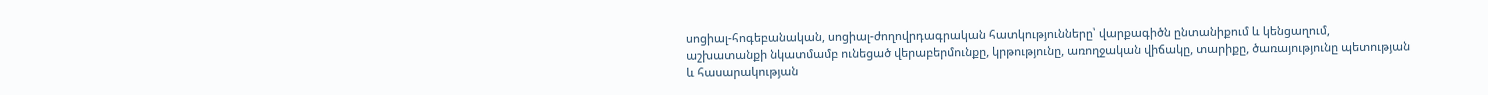սոցիալ-հոգեբանական, սոցիալ-ժողովրդագրական հատկությունները՝ վարքագիծն ընտանիքում և կենցաղում, աշխատանքի նկատմամբ ունեցած վերաբերմունքը, կրթությունը, առողջական վիճակը, տարիքը, ծառայությունը պետության և հասարակության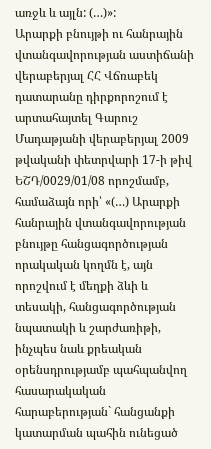առջև և այլն: (…)»:
Արարքի բնույթի ու հանրային վտանգավորության աստիճանի վերաբերյալ ՀՀ Վճռաբեկ դատարանը դիրքորոշում է արտահայտել Գարուշ Մադաթյանի վերաբերյալ 2009 թվականի փետրվարի 17-ի թիվ ԵՇԴ/0029/01/08 որոշմամբ, համաձայն որի՝ «(…) Արարքի հանրային վտանգավորության բնույթը հանցագործության որակական կողմն է, այն որոշվում է մեղքի ձևի և տեսակի, հանցագործության նպատակի և շարժառիթի, ինչպես նաև քրեական օրենսդրությամբ պահպանվող հասարակական հարաբերության` հանցանքի կատարման պահին ունեցած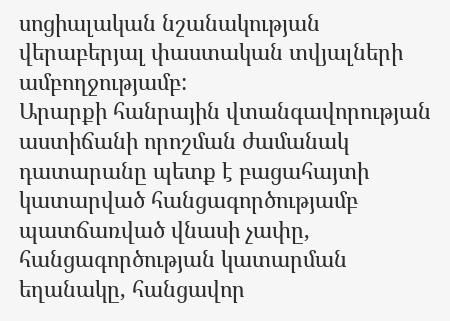սոցիալական նշանակության վերաբերյալ փաստական տվյալների ամբողջությամբ:
Արարքի հանրային վտանգավորության աստիճանի որոշման ժամանակ դատարանը պետք է բացահայտի կատարված հանցագործությամբ պատճառված վնասի չափը, հանցագործության կատարման եղանակը, հանցավոր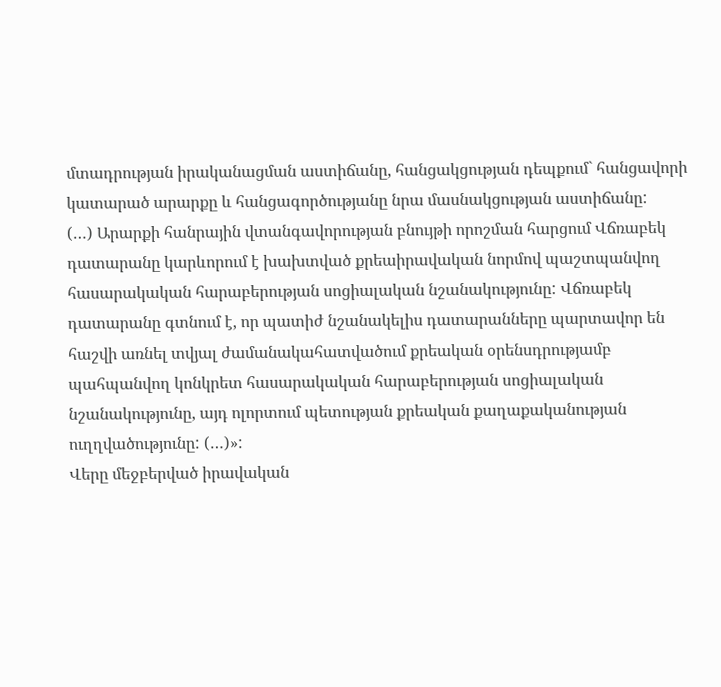մտադրության իրականացման աստիճանը, հանցակցության դեպքում` հանցավորի կատարած արարքը և հանցագործությանը նրա մասնակցության աստիճանը:
(…) Արարքի հանրային վտանգավորության բնույթի որոշման հարցում Վճռաբեկ դատարանը կարևորում է խախտված քրեաիրավական նորմով պաշտպանվող հասարակական հարաբերության սոցիալական նշանակությունը: Վճռաբեկ դատարանը գտնում է, որ պատիժ նշանակելիս դատարանները պարտավոր են հաշվի առնել տվյալ ժամանակահատվածում քրեական օրենսդրությամբ պահպանվող կոնկրետ հասարակական հարաբերության սոցիալական նշանակությունը, այդ ոլորտում պետության քրեական քաղաքականության ուղղվածությունը: (…)»:
Վերը մեջբերված իրավական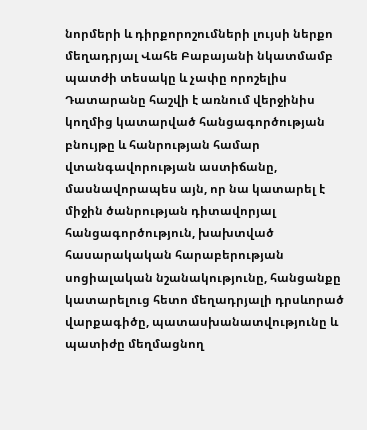նորմերի և դիրքորոշումների լույսի ներքո մեղադրյալ Վահե Բաբայանի նկատմամբ պատժի տեսակը և չափը որոշելիս Դատարանը հաշվի է առնում վերջինիս կողմից կատարված հանցագործության բնույթը և հանրության համար վտանգավորության աստիճանը, մասնավորապես այն, որ նա կատարել է միջին ծանրության դիտավորյալ հանցագործություն, խախտված հասարակական հարաբերության սոցիալական նշանակությունը, հանցանքը կատարելուց հետո մեղադրյալի դրսևորած վարքագիծը, պատասխանատվությունը և պատիժը մեղմացնող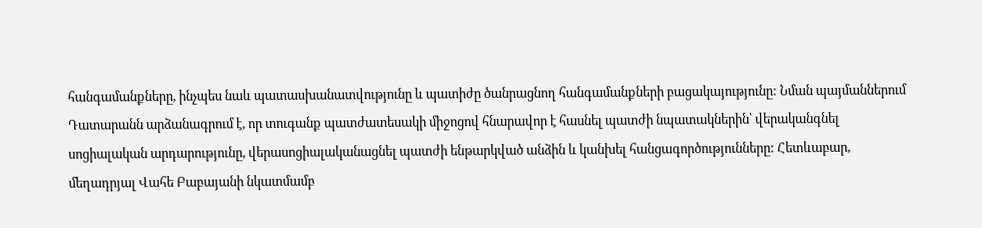հանգամանքները, ինչպես նաև պատասխանատվությունը և պատիժը ծանրացնող հանգամանքների բացակայությունը: Նման պայմաններում Դատարանն արձանագրում է, որ տուգանք պատժատեսակի միջոցով հնարավոր է հասնել պատժի նպատակներին՝ վերականգնել սոցիալական արդարությունը, վերասոցիալականացնել պատժի ենթարկված անձին և կանխել հանցագործությունները: Հետևաբար, մեղադրյալ Վահե Բաբայանի նկատմամբ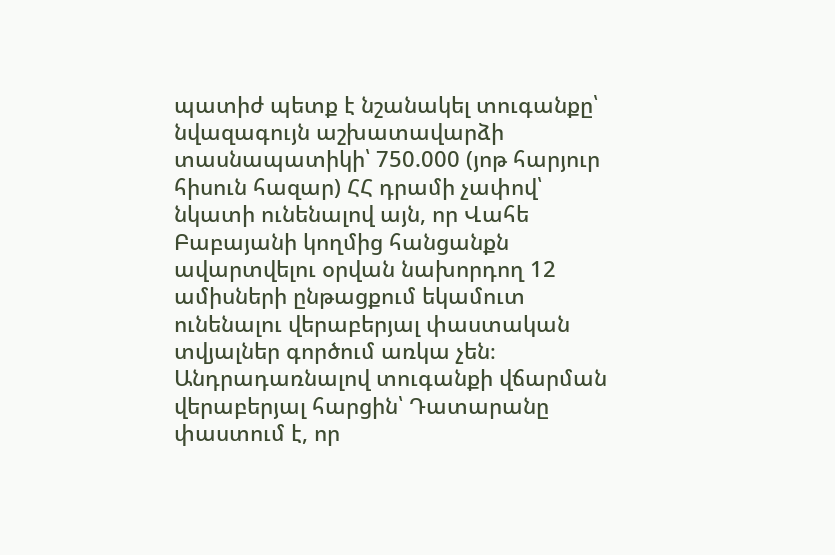պատիժ պետք է նշանակել տուգանքը՝ նվազագույն աշխատավարձի տասնապատիկի՝ 750.000 (յոթ հարյուր հիսուն հազար) ՀՀ դրամի չափով՝ նկատի ունենալով այն, որ Վահե Բաբայանի կողմից հանցանքն ավարտվելու օրվան նախորդող 12 ամիսների ընթացքում եկամուտ ունենալու վերաբերյալ փաստական տվյալներ գործում առկա չեն։
Անդրադառնալով տուգանքի վճարման վերաբերյալ հարցին՝ Դատարանը փաստում է, որ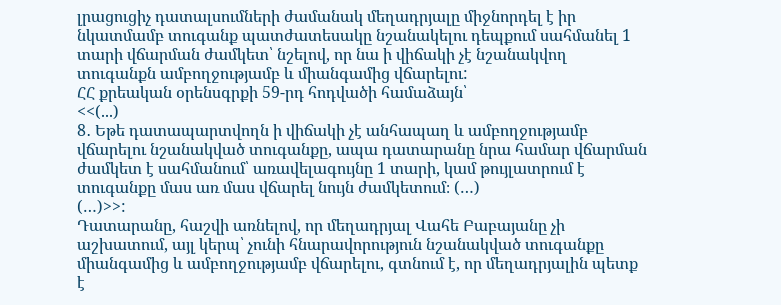լրացուցիչ դատալսումների ժամանակ մեղադրյալը միջնորդել է իր նկատմամբ տուգանք պատժատեսակը նշանակելու դեպքում սահմանել 1 տարի վճարման ժամկետ՝ նշելով, որ նա ի վիճակի չէ նշանակվող տուգանքն ամբողջությամբ և միանգամից վճարելու:
ՀՀ քրեական օրենսգրքի 59-րդ հոդվածի համաձայն՝
<<(...)
8․ Եթե դատապարտվողն ի վիճակի չէ անհապաղ և ամբողջությամբ վճարելու նշանակված տուգանքը, ապա դատարանը նրա համար վճարման ժամկետ է սահմանում՝ առավելագույնը 1 տարի, կամ թույլատրում է տուգանքը մաս առ մաս վճարել նույն ժամկետում։ (…)
(…)>>:
Դատարանը, հաշվի առնելով, որ մեղադրյալ Վահե Բաբայանը չի աշխատում, այլ կերպ՝ չունի հնարավորություն նշանակված տուգանքը միանգամից և ամբողջությամբ վճարելու, գտնում է, որ մեղադրյալին պետք է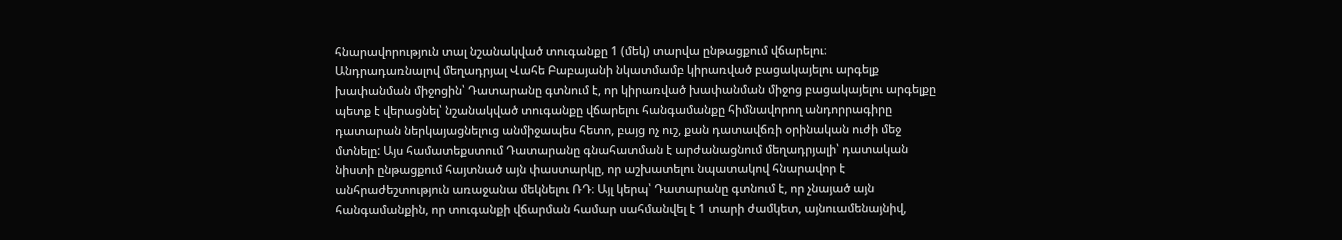հնարավորություն տալ նշանակված տուգանքը 1 (մեկ) տարվա ընթացքում վճարելու։
Անդրադառնալով մեղադրյալ Վահե Բաբայանի նկատմամբ կիրառված բացակայելու արգելք խափանման միջոցին՝ Դատարանը գտնում է, որ կիրառված խափանման միջոց բացակայելու արգելքը պետք է վերացնել՝ նշանակված տուգանքը վճարելու հանգամանքը հիմնավորող անդորրագիրը դատարան ներկայացնելուց անմիջապես հետո, բայց ոչ ուշ, քան դատավճռի օրինական ուժի մեջ մտնելը: Այս համատեքստում Դատարանը գնահատման է արժանացնում մեղադրյալի՝ դատական նիստի ընթացքում հայտնած այն փաստարկը, որ աշխատելու նպատակով հնարավոր է անհրաժեշտություն առաջանա մեկնելու ՌԴ։ Այլ կերպ՝ Դատարանը գտնում է, որ չնայած այն հանգամանքին, որ տուգանքի վճարման համար սահմանվել է 1 տարի ժամկետ, այնուամենայնիվ,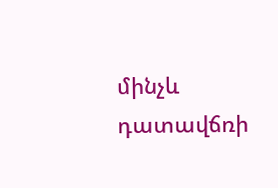մինչև դատավճռի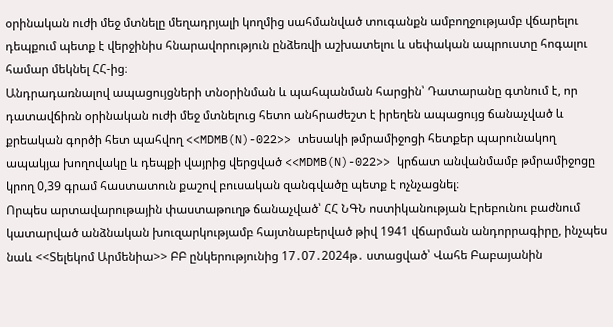օրինական ուժի մեջ մտնելը մեղադրյալի կողմից սահմանված տուգանքն ամբողջությամբ վճարելու դեպքում պետք է վերջինիս հնարավորություն ընձեռվի աշխատելու և սեփական ապրուստը հոգալու համար մեկնել ՀՀ-ից։
Անդրադառնալով ապացույցների տնօրինման և պահպանման հարցին՝ Դատարանը գտնում է, որ դատավճիռն օրինական ուժի մեջ մտնելուց հետո անհրաժեշտ է իրեղեն ապացույց ճանաչված և քրեական գործի հետ պահվող <<MDMB(N)-022>> տեսակի թմրամիջոցի հետքեր պարունակող ապակյա խողովակը և դեպքի վայրից վերցված <<MDMB(N)-022>> կրճատ անվանմամբ թմրամիջոցը կրող 0,39 գրամ հաստատուն քաշով բուսական զանգվածը պետք է ոչնչացնել։
Որպես արտավարութային փաստաթուղթ ճանաչված՝ ՀՀ ՆԳՆ ոստիկանության Էրեբունու բաժնում կատարված անձնական խուզարկությամբ հայտնաբերված թիվ 1941 վճարման անդորրագիրը, ինչպես նաև <<Տելեկոմ Արմենիա>> ԲԲ ընկերությունից 17․07․2024թ․ ստացված՝ Վահե Բաբայանին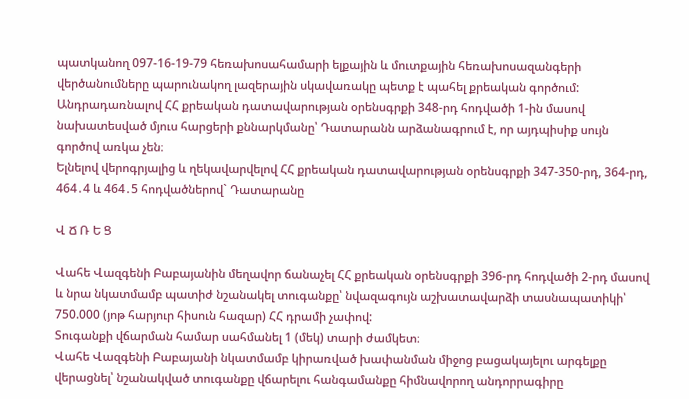պատկանող 097-16-19-79 հեռախոսահամարի ելքային և մուտքային հեռախոսազանգերի վերծանումները պարունակող լազերային սկավառակը պետք է պահել քրեական գործում:
Անդրադառնալով ՀՀ քրեական դատավարության օրենսգրքի 348-րդ հոդվածի 1-ին մասով նախատեսված մյուս հարցերի քննարկմանը՝ Դատարանն արձանագրում է, որ այդպիսիք սույն գործով առկա չեն։
Ելնելով վերոգրյալից և ղեկավարվելով ՀՀ քրեական դատավարության օրենսգրքի 347-350-րդ, 364-րդ, 464․4 և 464․5 հոդվածներով` Դատարանը

Վ Ճ Ռ Ե Ց

Վահե Վազգենի Բաբայանին մեղավոր ճանաչել ՀՀ քրեական օրենսգրքի 396-րդ հոդվածի 2-րդ մասով և նրա նկատմամբ պատիժ նշանակել տուգանքը՝ նվազագույն աշխատավարձի տասնապատիկի՝ 750.000 (յոթ հարյուր հիսուն հազար) ՀՀ դրամի չափով:
Տուգանքի վճարման համար սահմանել 1 (մեկ) տարի ժամկետ։
Վահե Վազգենի Բաբայանի նկատմամբ կիրառված խափանման միջոց բացակայելու արգելքը վերացնել՝ նշանակված տուգանքը վճարելու հանգամանքը հիմնավորող անդորրագիրը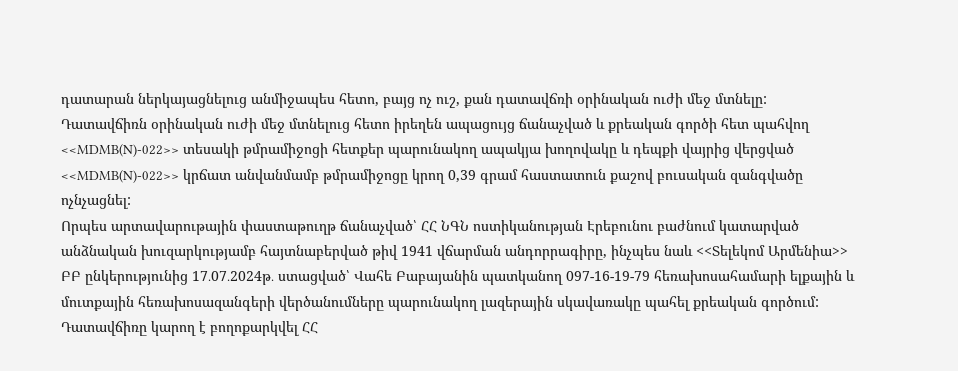դատարան ներկայացնելուց անմիջապես հետո, բայց ոչ ուշ, քան դատավճռի օրինական ուժի մեջ մտնելը:
Դատավճիռն օրինական ուժի մեջ մտնելուց հետո իրեղեն ապացույց ճանաչված և քրեական գործի հետ պահվող <<MDMB(N)-022>> տեսակի թմրամիջոցի հետքեր պարունակող ապակյա խողովակը և դեպքի վայրից վերցված <<MDMB(N)-022>> կրճատ անվանմամբ թմրամիջոցը կրող 0,39 գրամ հաստատուն քաշով բուսական զանգվածը ոչնչացնել:
Որպես արտավարութային փաստաթուղթ ճանաչված՝ ՀՀ ՆԳՆ ոստիկանության Էրեբունու բաժնում կատարված անձնական խուզարկությամբ հայտնաբերված թիվ 1941 վճարման անդորրագիրը, ինչպես նաև <<Տելեկոմ Արմենիա>> ԲԲ ընկերությունից 17․07․2024թ․ ստացված՝ Վահե Բաբայանին պատկանող 097-16-19-79 հեռախոսահամարի ելքային և մուտքային հեռախոսազանգերի վերծանումները պարունակող լազերային սկավառակը պահել քրեական գործում:
Դատավճիռը կարող է բողոքարկվել ՀՀ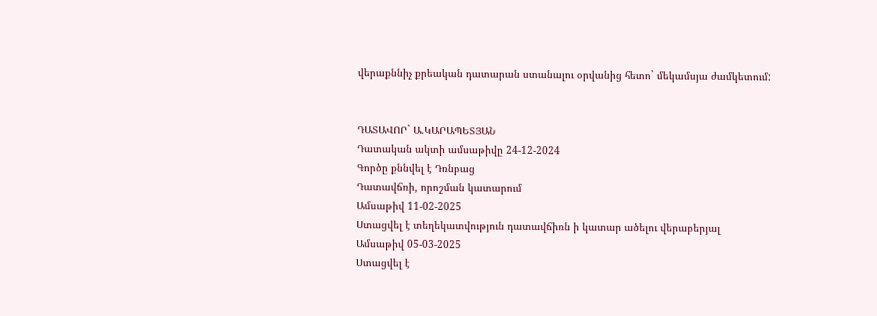վերաքննիչ քրեական դատարան ստանալու օրվանից հետո` մեկամսյա ժամկետում:


ԴԱՏԱՎՈՐ` Ա.ԿԱՐԱՊԵՏՅԱՆ
Դատական ակտի ամսաթիվը 24-12-2024
Գործը քննվել է Դռնբաց
Դատավճռի, որոշման կատարում
Ամսաթիվ 11-02-2025
Ստացվել է տեղեկատվություն դատավճիռն ի կատար ածելու վերաբերյալ
Ամսաթիվ 05-03-2025
Ստացվել է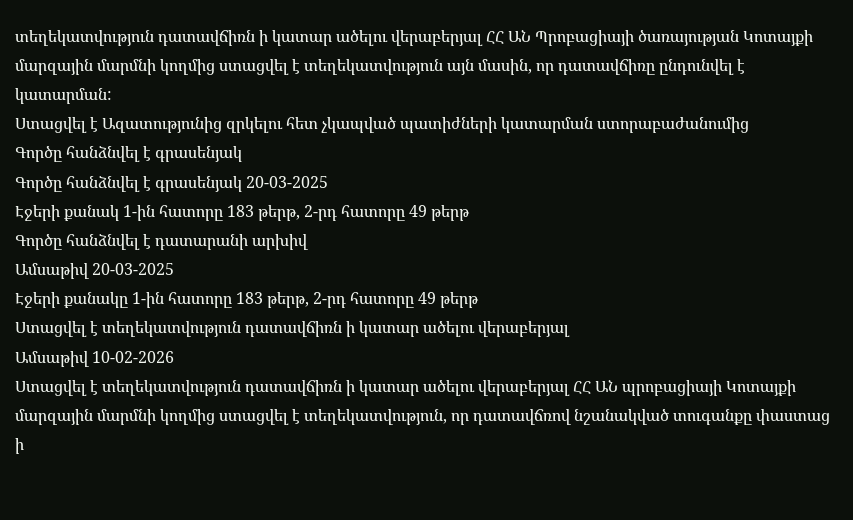տեղեկատվություն դատավճիռն ի կատար ածելու վերաբերյալ ՀՀ ԱՆ Պրոբացիայի ծառայության Կոտայքի մարզային մարմնի կողմից ստացվել է տեղեկատվություն այն մասին, որ դատավճիռը ընդունվել է կատարման:
Ստացվել է Ազատությունից զրկելու հետ չկապված պատիժների կատարման ստորաբաժանումից
Գործը հանձնվել է գրասենյակ
Գործը հանձնվել է գրասենյակ 20-03-2025
Էջերի քանակ 1-ին հատորը 183 թերթ, 2-րդ հատորը 49 թերթ
Գործը հանձնվել է դատարանի արխիվ
Ամսաթիվ 20-03-2025
Էջերի քանակը 1-ին հատորը 183 թերթ, 2-րդ հատորը 49 թերթ
Ստացվել է տեղեկատվություն դատավճիռն ի կատար ածելու վերաբերյալ
Ամսաթիվ 10-02-2026
Ստացվել է տեղեկատվություն դատավճիռն ի կատար ածելու վերաբերյալ ՀՀ ԱՆ պրոբացիայի Կոտայքի մարզային մարմնի կողմից ստացվել է տեղեկատվություն, որ դատավճռով նշանակված տուգանքը փաստաց ի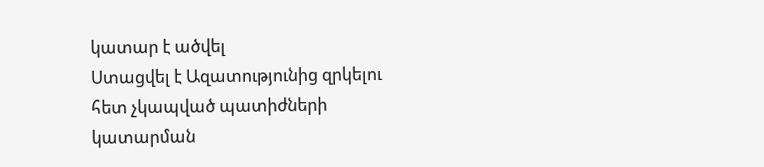կատար է ածվել
Ստացվել է Ազատությունից զրկելու հետ չկապված պատիժների կատարման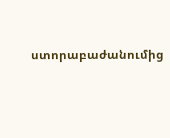ստորաբաժանումից